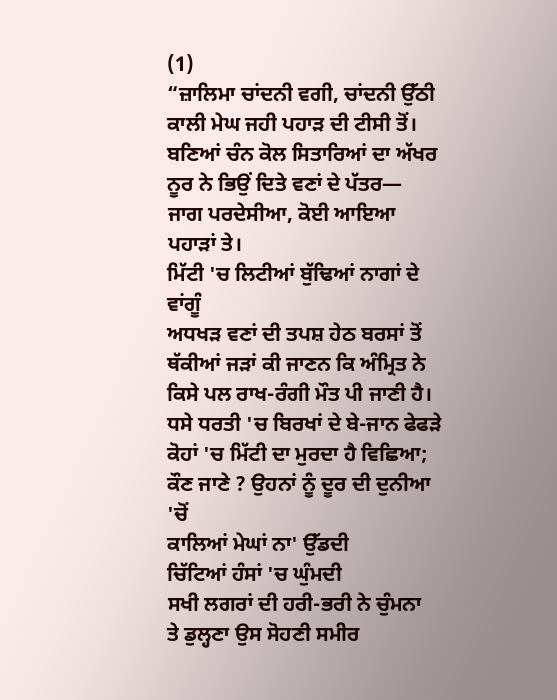(1)
“ਜ਼ਾਲਿਮਾ ਚਾਂਦਨੀ ਵਗੀ, ਚਾਂਦਨੀ ਉੱਠੀ
ਕਾਲੀ ਮੇਘ ਜਹੀ ਪਹਾੜ ਦੀ ਟੀਸੀ ਤੋਂ।
ਬਣਿਆਂ ਚੰਨ ਕੋਲ ਸਿਤਾਰਿਆਂ ਦਾ ਅੱਖਰ
ਨੂਰ ਨੇ ਭਿਉਂ ਦਿਤੇ ਵਣਾਂ ਦੇ ਪੱਤਰ—
ਜਾਗ ਪਰਦੇਸੀਆ, ਕੋਈ ਆਇਆ ਪਹਾੜਾਂ ਤੇ।
ਮਿੱਟੀ 'ਚ ਲਿਟੀਆਂ ਬੁੱਢਿਆਂ ਨਾਗਾਂ ਦੇ ਵਾਂਗੂੰ
ਅਧਖੜ ਵਣਾਂ ਦੀ ਤਪਸ਼ ਹੇਠ ਬਰਸਾਂ ਤੋਂ
ਥੱਕੀਆਂ ਜੜਾਂ ਕੀ ਜਾਣਨ ਕਿ ਅੰਮ੍ਰਿਤ ਨੇ
ਕਿਸੇ ਪਲ ਰਾਖ-ਰੰਗੀ ਮੌਤ ਪੀ ਜਾਣੀ ਹੈ।
ਧਸੇ ਧਰਤੀ 'ਚ ਬਿਰਖਾਂ ਦੇ ਬੇ-ਜਾਨ ਫੇਫੜੇ
ਕੋਹਾਂ 'ਚ ਮਿੱਟੀ ਦਾ ਮੁਰਦਾ ਹੈ ਵਿਛਿਆ;
ਕੌਣ ਜਾਣੇ ? ਉਹਨਾਂ ਨੂੰ ਦੂਰ ਦੀ ਦੁਨੀਆ 'ਚੋਂ
ਕਾਲਿਆਂ ਮੇਘਾਂ ਨਾ' ਉੱਡਦੀ
ਚਿੱਟਿਆਂ ਹੰਸਾਂ 'ਚ ਘੁੰਮਦੀ
ਸਖੀ ਲਗਰਾਂ ਦੀ ਹਰੀ-ਭਰੀ ਨੇ ਚੁੰਮਨਾ
ਤੇ ਡੁਲ੍ਹਣਾ ਉਸ ਸੋਹਣੀ ਸਮੀਰ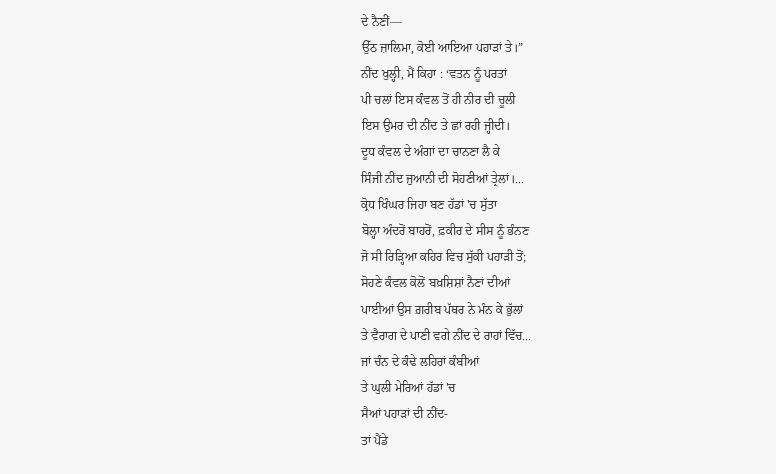ਦੇ ਨੈਣੀਂ—
ਉੱਠ ਜ਼ਾਲਿਮਾ, ਕੋਈ ਆਇਆ ਪਹਾੜਾਂ ਤੇ।”
ਨੀਂਦ ਖੁਲ੍ਹੀ, ਮੈਂ ਕਿਹਾ : ‘ਵਤਨ ਨੂੰ ਪਰਤਾਂ
ਪੀ ਚਲਾਂ ਇਸ ਕੰਵਲ ਤੋਂ ਹੀ ਨੀਰ ਦੀ ਚੂਲੀ
ਇਸ ਉਮਰ ਦੀ ਨੀਂਦ ਤੇ ਛਾਂ ਰਹੀ ਜ੍ਹੀਦੀ।
ਦੂਧ ਕੰਵਲ ਦੇ ਅੰਗਾਂ ਦਾ ਚਾਨਣਾ ਲੈ ਕੇ
ਸਿੰਜੀ ਨੀਂਦ ਜੁਆਨੀ ਦੀ ਸੋਹਣੀਆਂ ਤ੍ਰੇਲਾਂ।...
ਕ੍ਰੋਧ ਖਿੰਘਰ ਜਿਹਾ ਬਣ ਹੱਡਾਂ 'ਚ ਸੁੱਤਾ
ਬੋਲ੍ਹਾ ਅੰਦਰੋਂ ਬਾਹਰੋਂ, ਫ਼ਕੀਰ ਦੇ ਸੀਸ ਨੂੰ ਭੰਨਣ
ਜੋ ਸੀ ਰਿੜ੍ਹਿਆ ਕਹਿਰ ਵਿਚ ਸੁੱਕੀ ਪਹਾੜੀ ਤੋਂ;
ਸੋਹਣੇ ਕੰਵਲ ਕੋਲੋਂ ਬਖ਼ਸ਼ਿਸ਼ਾਂ ਨੈਣਾਂ ਦੀਆਂ
ਪਾਈਆਂ ਉਸ ਗ਼ਰੀਬ ਪੱਥਰ ਨੇ ਮੰਨ ਕੇ ਭੁੱਲਾਂ
ਤੇ ਵੈਰਾਗ ਦੇ ਪਾਣੀ ਵਗੇ ਨੀਂਦ ਦੇ ਰਾਹਾਂ ਵਿੱਚ...
ਜਾਂ ਚੰਨ ਦੇ ਕੰਢੇ ਲਹਿਰਾਂ ਕੰਬੀਆਂ
ਤੇ ਘੁਲੀ ਮੇਰਿਆਂ ਹੱਡਾਂ 'ਚ
ਸੈਆਂ ਪਹਾੜਾਂ ਦੀ ਨੀਂਦ-
ਤਾਂ ਪੈਂਡੇ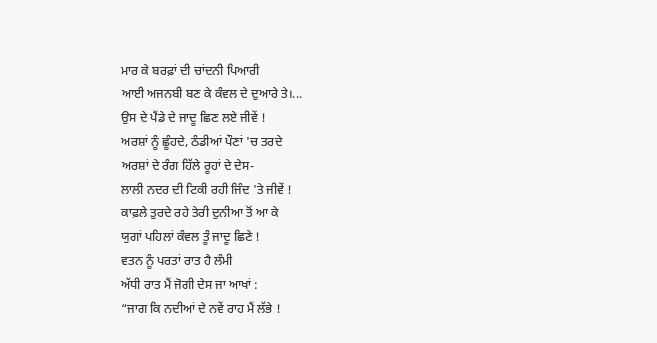ਮਾਰ ਕੇ ਬਰਫ਼ਾਂ ਦੀ ਚਾਂਦਨੀ ਪਿਆਰੀ
ਆਈ ਅਜਨਬੀ ਬਣ ਕੇ ਕੰਵਲ ਦੇ ਦੁਆਰੇ ਤੇ।...
ਉਸ ਦੇ ਪੈਂਡੇ ਦੇ ਜਾਦੂ ਛਿਣ ਲਏ ਜੀਵੇਂ !
ਅਰਸ਼ਾਂ ਨੂੰ ਛੂੰਹਦੇ, ਠੰਡੀਆਂ ਪੌਣਾਂ 'ਚ ਤਰਦੇ
ਅਰਸ਼ਾਂ ਦੇ ਰੰਗ ਹਿੱਲੇ ਰੂਹਾਂ ਦੇ ਦੇਸ-
ਲਾਲੀ ਨਦਰ ਦੀ ਟਿਕੀ ਰਹੀ ਜਿੰਦ 'ਤੇ ਜੀਵੇਂ !
ਕਾਫ਼ਲੇ ਤੁਰਦੇ ਰਹੇ ਤੇਰੀ ਦੁਨੀਆ ਤੋਂ ਆ ਕੇ
ਯੁਗਾਂ ਪਹਿਲਾਂ ਕੰਵਲ ਤੂੰ ਜਾਦੂ ਛਿਣੇ !
ਵਤਨ ਨੂੰ ਪਰਤਾਂ ਰਾਤ ਹੈ ਲੰਮੀ
ਅੱਧੀ ਰਾਤ ਮੈਂ ਜੋਗੀ ਦੇਸ ਜਾ ਆਖਾਂ :
“ਜਾਗ ਕਿ ਨਦੀਆਂ ਦੇ ਨਵੇਂ ਰਾਹ ਮੈਂ ਲੱਭੇ !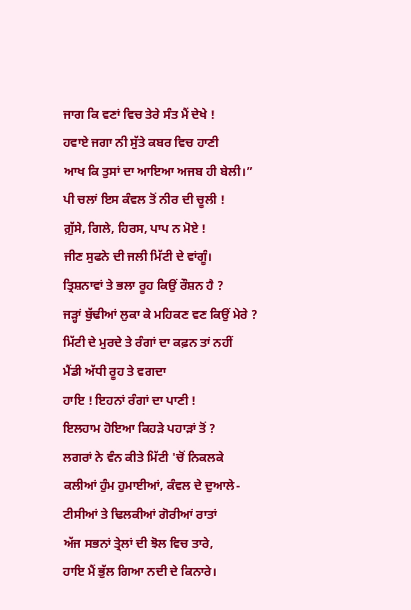ਜਾਗ ਕਿ ਵਣਾਂ ਵਿਚ ਤੇਰੇ ਸੰਤ ਮੈਂ ਦੇਖੇ !
ਹਵਾਏ ਜਗਾ ਨੀ ਸੁੱਤੇ ਕਬਰ ਵਿਚ ਹਾਣੀ
ਆਖ ਕਿ ਤੁਸਾਂ ਦਾ ਆਇਆ ਅਜਬ ਹੀ ਬੇਲੀ।”
ਪੀ ਚਲਾਂ ਇਸ ਕੰਵਲ ਤੋਂ ਨੀਰ ਦੀ ਚੂਲੀ !
ਗ਼ੁੱਸੇ, ਗਿਲੇ, ਹਿਰਸ, ਪਾਪ ਨ ਮੋਏ !
ਜੀਣ ਸੁਫਨੇ ਦੀ ਜਲੀ ਮਿੱਟੀ ਦੇ ਵਾਂਗੂੰ।
ਤ੍ਰਿਸ਼ਨਾਵਾਂ ਤੇ ਭਲਾ ਰੂਹ ਕਿਉਂ ਰੌਸ਼ਨ ਹੈ ?
ਜੜ੍ਹਾਂ ਬੁੱਢੀਆਂ ਲੁਕਾ ਕੇ ਮਹਿਕਣ ਵਣ ਕਿਉਂ ਮੇਰੇ ?
ਮਿੱਟੀ ਦੇ ਮੁਰਦੇ ਤੇ ਰੰਗਾਂ ਦਾ ਕਫ਼ਨ ਤਾਂ ਨਹੀਂ
ਮੈਂਡੀ ਅੱਧੀ ਰੂਹ ਤੇ ਵਗਦਾ
ਹਾਇ ! ਇਹਨਾਂ ਰੰਗਾਂ ਦਾ ਪਾਣੀ !
ਇਲਹਾਮ ਹੋਇਆ ਕਿਹੜੇ ਪਹਾੜਾਂ ਤੋਂ ?
ਲਗਰਾਂ ਨੇ ਵੰਨ ਕੀਤੇ ਮਿੱਟੀ 'ਚੋਂ ਨਿਕਲਕੇ
ਕਲੀਆਂ ਹੁੰਮ ਹੁਮਾਈਆਂ, ਕੰਵਲ ਦੇ ਦੁਆਲੇ-
ਟੀਸੀਆਂ ਤੇ ਢਿਲਕੀਆਂ ਗੋਰੀਆਂ ਰਾਤਾਂ
ਅੱਜ ਸਭਨਾਂ ਤ੍ਰੇਲਾਂ ਦੀ ਝੋਲ ਵਿਚ ਤਾਰੇ,
ਹਾਇ ਮੈਂ ਭੁੱਲ ਗਿਆ ਨਦੀ ਦੇ ਕਿਨਾਰੇ।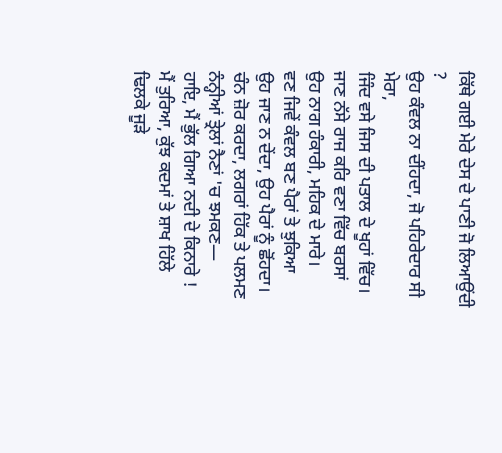ਕਿੱਥੇ ਗਈ ਮੇਰੇ ਦੇਸ ਦੇ ਪਾਣੀ ਜੋ ਲਿਆਉਂਦੀ ?
ਉਹ ਕੰਵਲ ਨਾ ਦੀਂਹਦਾ, ਜੋ ਪਹਿਰੇਦਾਰ ਸੀ ਮੇਰਾ,
ਜਿੰਦ ਵਸੇ ਜਿਸ ਦੀ ਪਤਾਲ ਦੇ ਖੂਹਾਂ ਵਿੱਚ।
ਜਾਣ ਨੱਸੇ ਰਾਜ ਕਰਿ ਵਣਾ ਵਿੱਚ ਬਰਸਾਂ
ਉਹ ਨਾਗ ਹੰਕਾਰੀ, ਮਹਿਕ ਦੇ ਮਾਰੇ।
ਵਣ ਜਿਵੇਂ ਕੰਵਲ ਬਣ ਪੈਰਾਂ ਤੇ ਝੁਕਿਆ
ਉਹ ਜਾਣ ਨ ਦੇਂਦਾ, ਉਹ ਪੈਰਾਂ ਨੂੰ ਛੋਂਹਦਾ।
ਚੰਨ ਜ਼ੋਰ ਕਰਦਾ, ਲਗਰਾਂ ਹਿੱਕ ਤੇ ਪਲਮਣ
ਨੰਨ੍ਹੀਆਂ ਤ੍ਰੇਲਾਂ ਨੈਣਾਂ 'ਚ ਝਮਕਣ—
ਹਾਇ, ਮੈਂ ਭੁੱਲ ਗਿਆ ਨਦੀ ਦੇ ਕਿਨਾਰੇ !
ਮੈਂ ਤੁਰਿਆ, ਕੁੱਝ ਕਦਮਾਂ ਤੇ ਸ਼ਾਖ ਹਿੱਲੇ
ਢਿਲਕੇ ਜੂੜੇ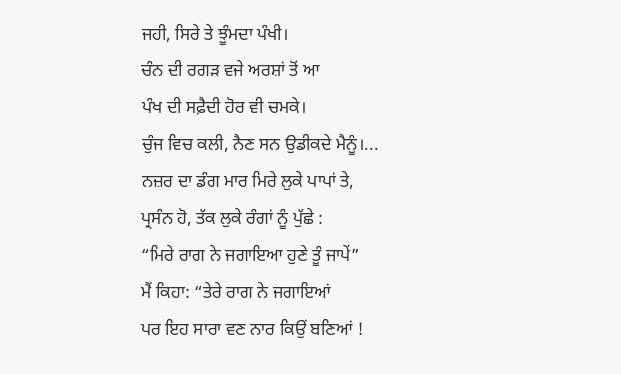ਜਹੀ, ਸਿਰੇ ਤੇ ਝੂੰਮਦਾ ਪੰਖੀ।
ਚੰਨ ਦੀ ਰਗੜ ਵਜੇ ਅਰਸ਼ਾਂ ਤੋਂ ਆ
ਪੰਖ ਦੀ ਸਫ਼ੈਦੀ ਹੋਰ ਵੀ ਚਮਕੇ।
ਚੁੰਜ ਵਿਚ ਕਲੀ, ਨੈਣ ਸਨ ਉਡੀਕਦੇ ਮੈਨੂੰ।...
ਨਜ਼ਰ ਦਾ ਡੰਗ ਮਾਰ ਮਿਰੇ ਲੁਕੇ ਪਾਪਾਂ ਤੇ,
ਪ੍ਰਸੰਨ ਹੋ, ਤੱਕ ਲੁਕੇ ਰੰਗਾਂ ਨੂੰ ਪੁੱਛੇ :
“ਮਿਰੇ ਰਾਗ ਨੇ ਜਗਾਇਆ ਹੁਣੇ ਤੂੰ ਜਾਪੇਂ”
ਮੈਂ ਕਿਹਾ: “ਤੇਰੇ ਰਾਗ ਨੇ ਜਗਾਇਆਂ
ਪਰ ਇਹ ਸਾਰਾ ਵਣ ਨਾਰ ਕਿਉਂ ਬਣਿਆਂ !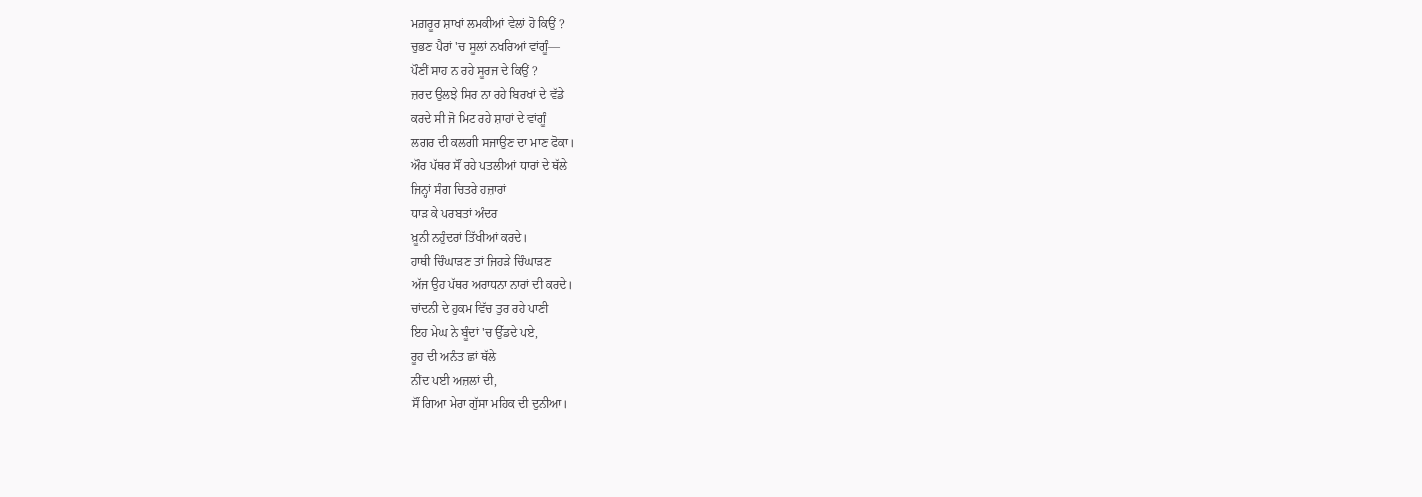ਮਗ਼ਰੂਰ ਸ਼ਾਖਾਂ ਲਮਕੀਆਂ ਵੇਲਾਂ ਹੋ ਕਿਉਂ ?
ਚੁਭਣ ਪੈਰਾਂ 'ਚ ਸੂਲਾਂ ਨਖਰਿਆਂ ਵਾਂਗੂੰ—
ਪੌਣੀਂ ਸਾਹ ਨ ਰਹੇ ਸੂਰਜ ਦੇ ਕਿਉਂ ?
ਜ਼ਰਦ ਉਲਝੇ ਸਿਰ ਨਾ ਰਹੇ ਬਿਰਖਾਂ ਦੇ ਵੱਡੇ
ਕਰਦੇ ਸੀ ਜੋ ਮਿਟ ਰਹੇ ਸ਼ਾਹਾਂ ਦੇ ਵਾਂਗੂੰ
ਲਗਰ ਦੀ ਕਲਗੀ ਸਜਾਉਣ ਦਾ ਮਾਣ ਫੋਕਾ।
ਔਰ ਪੱਥਰ ਸੌਂ ਰਹੇ ਪਤਲੀਆਂ ਧਾਰਾਂ ਦੇ ਥੱਲੇ
ਜਿਨ੍ਹਾਂ ਸੰਗ ਚਿਤਰੇ ਹਜ਼ਾਰਾਂ
ਧਾੜ ਕੇ ਪਰਬਤਾਂ ਅੰਦਰ
ਖ਼ੂਨੀ ਨਹੁੰਦਰਾਂ ਤਿੱਖੀਆਂ ਕਰਦੇ।
ਹਾਥੀ ਚਿੰਘਾੜਣ ਤਾਂ ਜਿਹੜੇ ਚਿੰਘਾੜਣ
ਅੱਜ ਉਹ ਪੱਥਰ ਅਰਾਧਨਾ ਨਾਰਾਂ ਦੀ ਕਰਦੇ।
ਚਾਂਦਨੀ ਦੇ ਹੁਕਮ ਵਿੱਚ ਤੁਰ ਰਹੇ ਪਾਣੀ
ਇਹ ਮੇਘ ਨੇ ਬੂੰਦਾਂ 'ਚ ਉੱਡਦੇ ਪਏ,
ਰੂਹ ਦੀ ਅਨੰਤ ਛਾਂ ਥੱਲੇ
ਨੀਂਦ ਪਈ ਅਜ਼ਲਾਂ ਦੀ,
ਸੌਂ ਗਿਆ ਮੇਰਾ ਗੁੱਸਾ ਮਹਿਕ ਦੀ ਦੁਨੀਆ।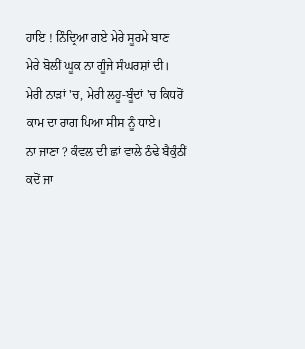ਹਾਇ ! ਨਿੰਦ੍ਰਿਆ ਗਏ ਮੇਰੇ ਸੂਰਮੇ ਬਾਣ
ਮੇਰੇ ਬੋਲੀਂ ਘੂਕ ਨਾ ਗੂੰਜੇ ਸੰਘਰਸ਼ਾਂ ਦੀ।
ਮੇਰੀ ਨਾੜਾਂ 'ਚ, ਮੇਰੀ ਲਹੂ-ਬੂੰਦਾਂ 'ਚ ਕਿਧਰੋਂ
ਕਾਮ ਦਾ ਰਾਗ ਪਿਆ ਸੀਸ ਨੂੰ ਧਾਏ।
ਨਾ ਜਾਣਾ ? ਕੰਵਲ ਦੀ ਛਾਂ ਵਾਲੇ ਠੰਢੇ ਬੈਕੁੰਠੀਂ
ਕਦੋਂ ਜਾ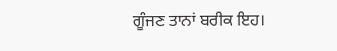ਗੂੰਜਣ ਤਾਨਾਂ ਬਰੀਕ ਇਹ।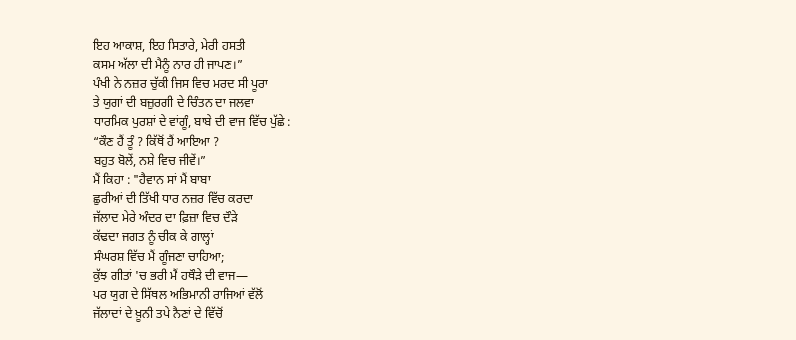ਇਹ ਆਕਾਸ਼, ਇਹ ਸਿਤਾਰੇ, ਮੇਰੀ ਹਸਤੀ
ਕਸਮ ਅੱਲਾ ਦੀ ਮੈਨੂੰ ਨਾਰ ਹੀ ਜਾਪਣ।”
ਪੰਖੀ ਨੇ ਨਜ਼ਰ ਚੁੱਕੀ ਜਿਸ ਵਿਚ ਮਰਦ ਸੀ ਪੂਰਾ
ਤੇ ਯੁਗਾਂ ਦੀ ਬਜ਼ੁਰਗੀ ਦੇ ਚਿੰਤਨ ਦਾ ਜਲਵਾ
ਧਾਰਮਿਕ ਪੁਰਸ਼ਾਂ ਦੇ ਵਾਂਗੂੰ, ਬਾਬੇ ਦੀ ਵਾਜ ਵਿੱਚ ਪੁੱਛੇ :
“ਕੌਣ ਹੈਂ ਤੂੰ ? ਕਿੱਥੋਂ ਹੈਂ ਆਇਆ ?
ਬਹੁਤ ਬੋਲੇਂ, ਨਸ਼ੇ ਵਿਚ ਜੀਵੇਂ।”
ਮੈਂ ਕਿਹਾ : "ਹੈਵਾਨ ਸਾਂ ਮੈਂ ਬਾਬਾ
ਛੁਰੀਆਂ ਦੀ ਤਿੱਖੀ ਧਾਰ ਨਜ਼ਰ ਵਿੱਚ ਕਰਦਾ
ਜੱਲਾਦ ਮੇਰੇ ਅੰਦਰ ਦਾ ਫ਼ਿਜ਼ਾ ਵਿਚ ਦੌੜੇ
ਕੱਢਦਾ ਜਗਤ ਨੂੰ ਚੀਕ ਕੇ ਗਾਲ੍ਹਾਂ
ਸੰਘਰਸ਼ ਵਿੱਚ ਮੈਂ ਗੂੰਜਣਾ ਚਾਹਿਆ;
ਕੁੱਝ ਗੀਤਾਂ 'ਚ ਭਰੀ ਮੈਂ ਹਥੌੜੇ ਦੀ ਵਾਜ—
ਪਰ ਯੁਗ ਦੇ ਸਿੱਥਲ ਅਭਿਮਾਨੀ ਰਾਜਿਆਂ ਵੱਲੋਂ
ਜੱਲਾਦਾਂ ਦੇ ਖ਼ੂਨੀ ਤਪੇ ਨੈਣਾਂ ਦੇ ਵਿੱਚੋਂ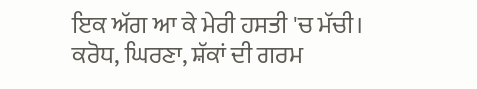ਇਕ ਅੱਗ ਆ ਕੇ ਮੇਰੀ ਹਸਤੀ 'ਚ ਮੱਚੀ।
ਕਰੋਧ, ਘਿਰਣਾ, ਸ਼ੱਕਾਂ ਦੀ ਗਰਮ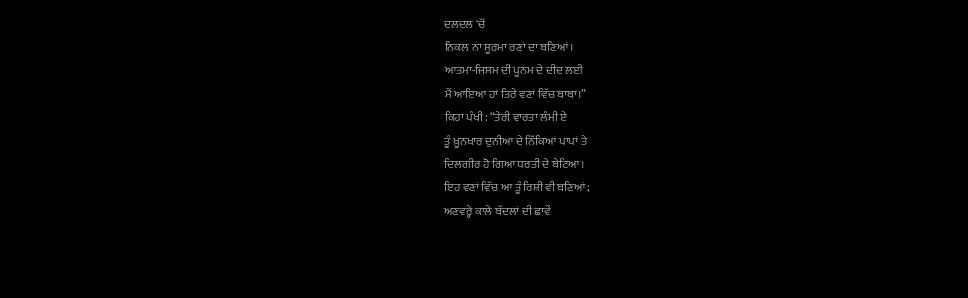ਦਲਦਲ 'ਚੋਂ
ਨਿਕਲ ਨਾ ਸੂਰਮਾ ਰਣਾਂ ਦਾ ਬਣਿਆਂ।
ਆਤਮਾ-ਜਿਸਮ ਦੀ ਪੂਨਮ ਦੇ ਦੀਦ ਲਈ
ਮੈਂ ਆਇਆ ਹਾਂ ਤਿਰੇ ਵਣਾਂ ਵਿੱਚ ਬਾਬਾ।”
ਕਿਹਾ ਪੰਖੀ: “ਤੇਰੀ ਵਾਰਤਾ ਲੰਮੀ ਏ
ਤੂੰ ਖ਼ੂਨਖਾਰ ਦੁਨੀਆ ਦੇ ਨਿੱਕਿਆਂ ਪਾਪਾਂ ਤੇ
ਦਿਲਗੀਰ ਹੋ ਗਿਆ ਧਰਤੀ ਦੇ ਬੇਟਿਆ।
ਇਹ ਵਣਾਂ ਵਿੱਚ ਆ ਤੂੰ ਰਿਸ਼ੀ ਵੀ ਬਣਿਆਂ;
ਅਣਵਰ੍ਹੇ ਕਾਲੇ ਬੱਦਲਾਂ ਦੀ ਛਾਵੇਂ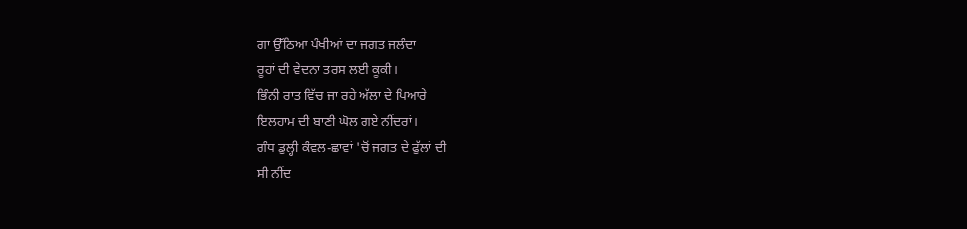ਗਾ ਉੱਠਿਆ ਪੰਖੀਆਂ ਦਾ ਜਗਤ ਜਲੰਦਾ
ਰੂਹਾਂ ਦੀ ਵੇਦਨਾ ਤਰਸ ਲਈ ਕੂਕੀ।
ਭਿੰਨੀ ਰਾਤ ਵਿੱਚ ਜਾ ਰਹੇ ਅੱਲਾ ਦੇ ਪਿਆਰੇ
ਇਲਹਾਮ ਦੀ ਬਾਣੀ ਘੋਲ ਗਏ ਨੀਂਦਰਾਂ।
ਗੰਧ ਡੁਲ੍ਹੀ ਕੰਵਲ-ਛਾਵਾਂ 'ਚੋਂ ਜਗਤ ਦੇ ਫੁੱਲਾਂ ਦੀ
ਸੀ ਨੀਂਦ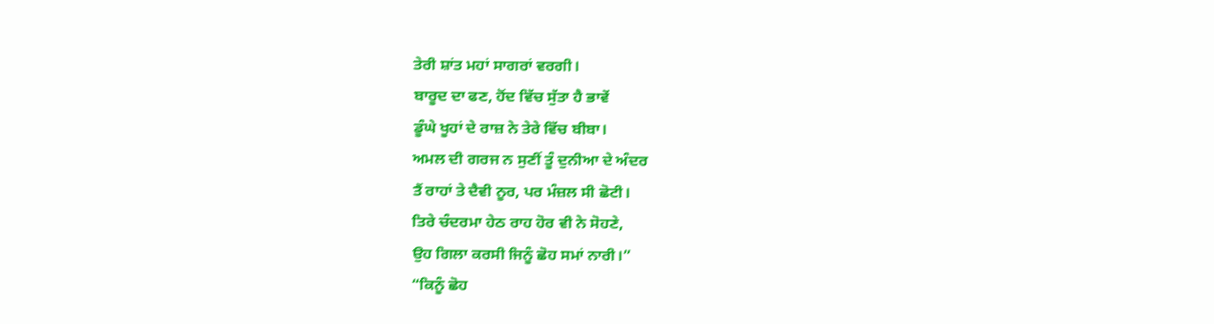ਤੇਰੀ ਸ਼ਾਂਤ ਮਹਾਂ ਸਾਗਰਾਂ ਵਰਗੀ।
ਬਾਰੂਦ ਦਾ ਫਣ, ਹੋਂਦ ਵਿੱਚ ਸੁੱਤਾ ਹੈ ਭਾਵੇਂ
ਡੂੰਘੇ ਖੂਹਾਂ ਦੇ ਰਾਜ਼ ਨੇ ਤੇਰੇ ਵਿੱਚ ਬੀਬਾ।
ਅਮਲ ਦੀ ਗਰਜ ਨ ਸੁਣੀਂ ਤੂੰ ਦੁਨੀਆ ਦੇ ਅੰਦਰ
ਤੈਂ ਰਾਹਾਂ ਤੇ ਦੈਵੀ ਨੂਰ, ਪਰ ਮੰਜ਼ਲ ਸੀ ਛੋਟੀ।
ਤਿਰੇ ਚੰਦਰਮਾ ਹੇਠ ਰਾਹ ਹੋਰ ਵੀ ਨੇ ਸੋਹਣੇ,
ਉਹ ਗਿਲਾ ਕਰਸੀ ਜਿਨੂੰ ਛੋਹ ਸਮਾਂ ਨਾਰੀ।”
“ਕਿਨੂੰ ਛੋਹ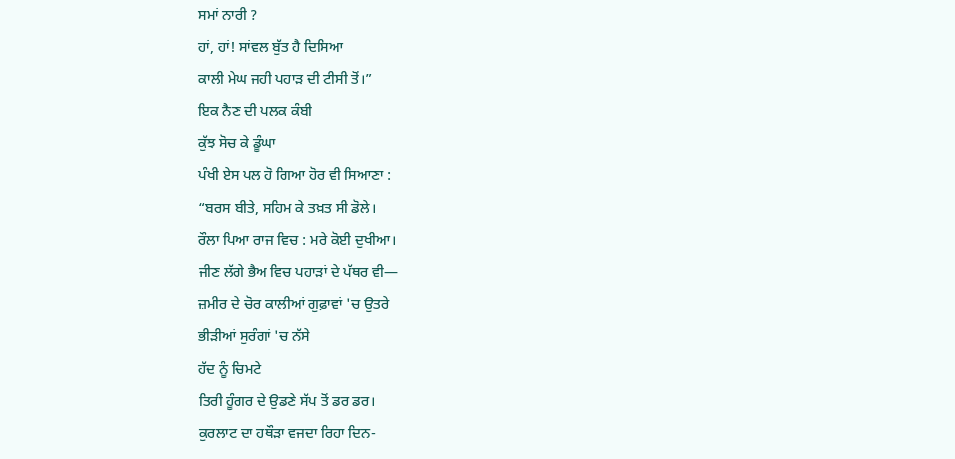ਸਮਾਂ ਨਾਰੀ ?
ਹਾਂ, ਹਾਂ! ਸਾਂਵਲ ਬੁੱਤ ਹੈ ਦਿਸਿਆ
ਕਾਲੀ ਮੇਘ ਜਹੀ ਪਹਾੜ ਦੀ ਟੀਸੀ ਤੋਂ।”
ਇਕ ਨੈਣ ਦੀ ਪਲਕ ਕੰਬੀ
ਕੁੱਝ ਸੋਚ ਕੇ ਡੂੰਘਾ
ਪੰਖੀ ਏਸ ਪਲ ਹੋ ਗਿਆ ਹੋਰ ਵੀ ਸਿਆਣਾ :
“ਬਰਸ ਬੀਤੇ, ਸਹਿਮ ਕੇ ਤਖ਼ਤ ਸੀ ਡੋਲੇ।
ਰੌਲਾ ਪਿਆ ਰਾਜ ਵਿਚ : ਮਰੇ ਕੋਈ ਦੁਖੀਆ।
ਜੀਣ ਲੱਗੇ ਭੈਅ ਵਿਚ ਪਹਾੜਾਂ ਦੇ ਪੱਥਰ ਵੀ—
ਜ਼ਮੀਰ ਦੇ ਚੋਰ ਕਾਲੀਆਂ ਗੁਫ਼ਾਵਾਂ 'ਚ ਉਤਰੇ
ਭੀੜੀਆਂ ਸੁਰੰਗਾਂ 'ਚ ਨੱਸੇ
ਹੱਦ ਨੂੰ ਚਿਮਟੇ
ਤਿਰੀ ਹੂੰਗਰ ਦੇ ਉਡਣੇ ਸੱਪ ਤੋਂ ਡਰ ਡਰ।
ਕੁਰਲਾਟ ਦਾ ਹਥੌੜਾ ਵਜਦਾ ਰਿਹਾ ਦਿਨ-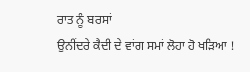ਰਾਤ ਨੂੰ ਬਰਸਾਂ
ਉਨੀਂਦਰੇ ਕੈਦੀ ਦੇ ਵਾਂਗ ਸਮਾਂ ਲੋਹਾ ਹੋ ਖੜਿਆ !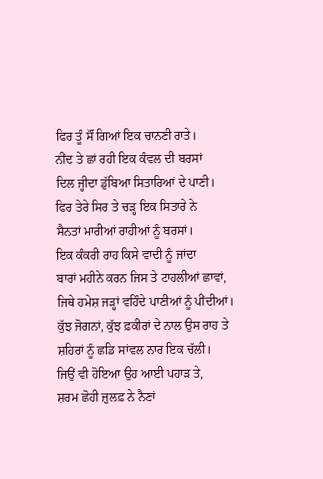ਫਿਰ ਤੂੰ ਸੌਂ ਗਿਆਂ ਇਕ ਚਾਨਣੀ ਰਾਤੇ।
ਨੀਂਦ ਤੇ ਛਾਂ ਰਹੀ ਇਕ ਕੰਵਲ ਦੀ ਬਰਸਾਂ
ਦਿਲ ਜ੍ਹੀਦਾ ਡੁੱਬਿਆ ਸਿਤਾਰਿਆਂ ਦੇ ਪਾਣੀ।
ਫਿਰ ਤੇਰੇ ਸਿਰ ਤੇ ਚੜ੍ਹ ਇਕ ਸਿਤਾਰੇ ਨੇ
ਸੈਨਤਾਂ ਮਾਰੀਆਂ ਰਾਹੀਆਂ ਨੂੰ ਬਰਸਾਂ।
ਇਕ ਕੰਕਰੀ ਰਾਹ ਕਿਸੇ ਵਾਦੀ ਨੂੰ ਜਾਂਦਾ
ਬਾਰਾਂ ਮਹੀਨੇ ਕਰਨ ਜਿਸ ਤੇ ਟਾਹਲੀਆਂ ਛਾਵਾਂ,
ਜਿਥੇ ਹਮੇਸ਼ ਜੜ੍ਹਾਂ ਵਹਿੰਦੇ ਪਾਣੀਆਂ ਨੂੰ ਪੀਂਦੀਆਂ।
ਕੁੱਝ ਜੋਗਨਾਂ, ਕੁੱਝ ਫ਼ਕੀਰਾਂ ਦੇ ਨਾਲ ਉਸ ਰਾਹ ਤੇ
ਸ਼ਹਿਰਾਂ ਨੂੰ ਛਡਿ ਸਾਂਵਲ ਨਾਰ ਇਕ ਚੱਲੀ।
ਜਿਉਂ ਵੀ ਹੋਇਆ ਉਹ ਆਈ ਪਹਾੜ ਤੇ,
ਸ਼ਰਮ ਛੋਹੀ ਜ਼ੁਲਫ਼ ਨੇ ਨੈਣਾਂ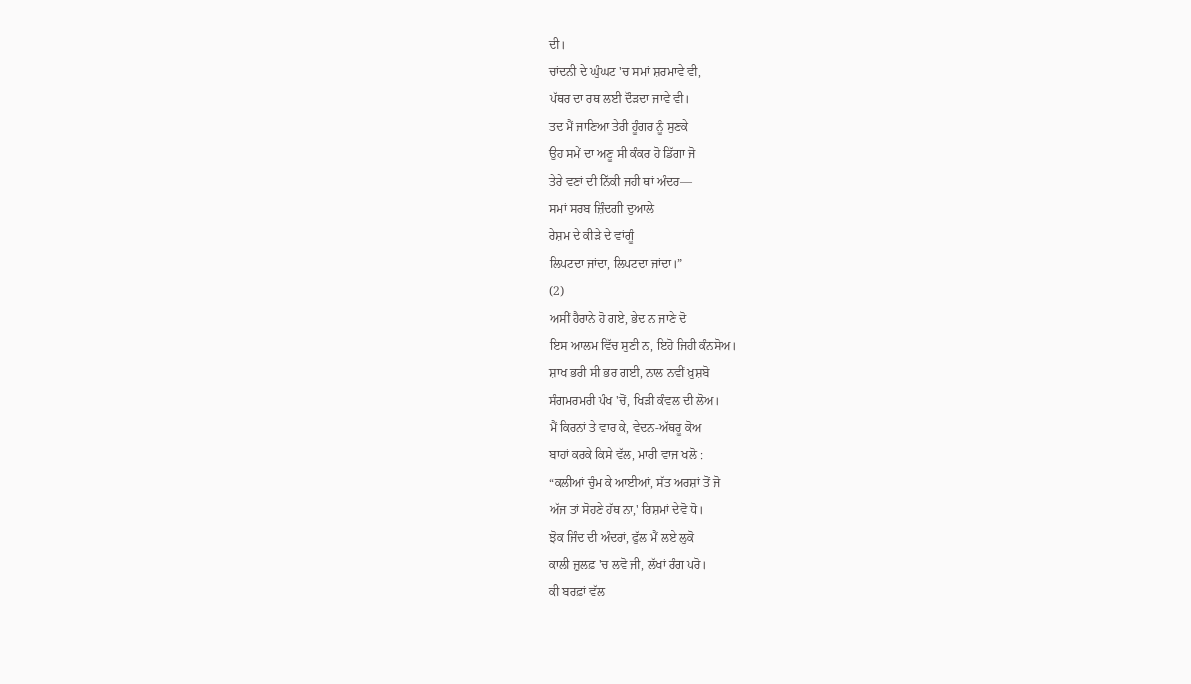ਦੀ।
ਚਾਂਦਨੀ ਦੇ ਘੁੰਘਟ 'ਚ ਸਮਾਂ ਸ਼ਰਮਾਵੇ ਵੀ,
ਪੱਥਰ ਦਾ ਰਥ ਲਈ ਦੌੜਦਾ ਜਾਵੇ ਵੀ।
ਤਦ ਮੈਂ ਜਾਣਿਆ ਤੇਰੀ ਹੂੰਗਰ ਨੂੰ ਸੁਣਕੇ
ਉਹ ਸਮੇਂ ਦਾ ਅਣੂ ਸੀ ਕੰਕਰ ਹੋ ਡਿੱਗਾ ਜੋ
ਤੇਰੇ ਵਣਾਂ ਦੀ ਨਿੱਕੀ ਜਹੀ ਥਾਂ ਅੰਦਰ—
ਸਮਾਂ ਸਰਬ ਜ਼ਿੰਦਗੀ ਦੁਆਲੇ
ਰੇਸ਼ਮ ਦੇ ਕੀੜੇ ਦੇ ਵਾਂਗੂੰ
ਲਿਪਟਦਾ ਜਾਂਦਾ, ਲਿਪਟਦਾ ਜਾਂਦਾ।”
(2)
ਅਸੀਂ ਹੈਰਾਨੇ ਹੋ ਗਏ, ਭੇਦ ਨ ਜਾਣੇ ਦੋ
ਇਸ ਆਲਮ ਵਿੱਚ ਸੁਣੀ ਨ, ਇਹੋ ਜਿਹੀ ਕੰਨਸੋਅ।
ਸ਼ਾਖ ਭਰੀ ਸੀ ਭਰ ਗਈ, ਨਾਲ ਨਵੀਂ ਖ਼ੁਸ਼ਬੋ
ਸੰਗਮਰਮਰੀ ਪੰਖ 'ਚੋਂ, ਖਿੜੀ ਕੰਵਲ ਦੀ ਲੋਅ।
ਮੈਂ ਕਿਰਨਾਂ ਤੇ ਵਾਰ ਕੇ, ਵੇਦਨ-ਅੱਥਰੂ ਕੋਅ
ਬਾਹਾਂ ਕਰਕੇ ਕਿਸੇ ਵੱਲ, ਮਾਰੀ ਵਾਜ ਖਲੋ :
“ਕਲੀਆਂ ਚੁੰਮ ਕੇ ਆਈਆਂ, ਸੱਤ ਅਰਸ਼ਾਂ ਤੋਂ ਜੋ
ਅੱਜ ਤਾਂ ਸੋਹਣੇ ਹੱਥ ਨਾ,' ਰਿਸ਼ਮਾਂ ਦੇਵੋ ਧੋ।
ਝੋਕ ਜਿੰਦ ਦੀ ਅੰਦਰਾਂ, ਫੁੱਲ ਮੈਂ ਲਏ ਲੁਕੋ
ਕਾਲੀ ਜ਼ੁਲਫ਼ 'ਚ ਲਵੋ ਜੀ, ਲੱਖਾਂ ਰੰਗ ਪਰੋ।
ਕੀ ਬਰਫ਼ਾਂ ਵੱਲ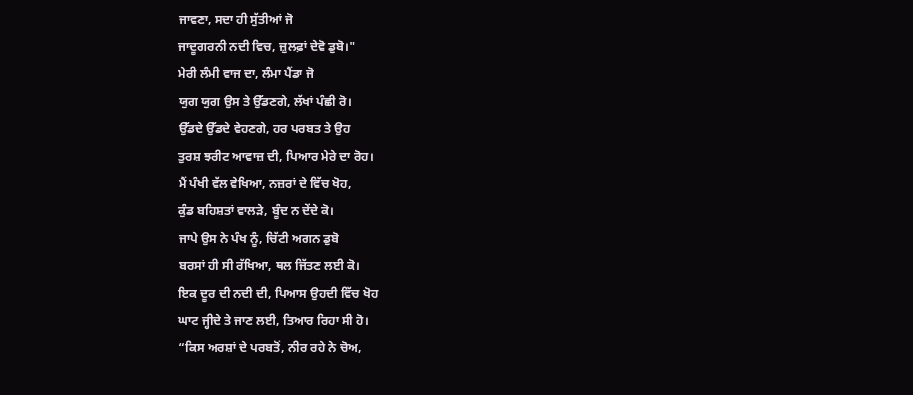ਜਾਵਣਾ, ਸਦਾ ਹੀ ਸੁੱਤੀਆਂ ਜੋ
ਜਾਦੂਗਰਨੀ ਨਦੀ ਵਿਚ, ਜ਼ੁਲਫ਼ਾਂ ਦੇਵੋ ਡੁਬੋ।"
ਮੇਰੀ ਲੰਮੀ ਵਾਜ ਦਾ, ਲੰਮਾ ਪੈਂਡਾ ਜੋ
ਯੁਗ ਯੁਗ ਉਸ ਤੇ ਉੱਡਣਗੇ, ਲੱਖਾਂ ਪੰਛੀ ਰੋ।
ਉੱਡਦੇ ਉੱਡਦੇ ਵੇਹਣਗੇ, ਹਰ ਪਰਬਤ ਤੇ ਉਹ
ਤੁਰਸ਼ ਝਰੀਟ ਆਵਾਜ਼ ਦੀ, ਪਿਆਰ ਮੇਰੇ ਦਾ ਰੋਹ।
ਮੈਂ ਪੰਖੀ ਵੱਲ ਵੇਖਿਆ, ਨਜ਼ਰਾਂ ਦੇ ਵਿੱਚ ਖੋਹ,
ਕੁੰਡ ਬਹਿਸ਼ਤਾਂ ਵਾਲੜੇ, ਬੂੰਦ ਨ ਦੇਂਦੇ ਕੋ।
ਜਾਪੇ ਉਸ ਨੇ ਪੰਖ ਨੂੰ, ਚਿੱਟੀ ਅਗਨ ਡੁਬੋ
ਬਰਸਾਂ ਹੀ ਸੀ ਰੱਖਿਆ, ਥਲ ਜਿੱਤਣ ਲਈ ਕੋ।
ਇਕ ਦੂਰ ਦੀ ਨਦੀ ਦੀ, ਪਿਆਸ ਉਹਦੀ ਵਿੱਚ ਖੋਹ
ਘਾਟ ਜ੍ਹੀਦੇ ਤੇ ਜਾਣ ਲਈ, ਤਿਆਰ ਰਿਹਾ ਸੀ ਹੋ।
“ਕਿਸ ਅਰਸ਼ਾਂ ਦੇ ਪਰਬਤੋਂ, ਨੀਰ ਰਹੇ ਨੇ ਚੋਅ,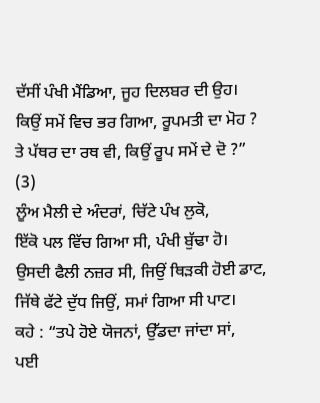ਦੱਸੀਂ ਪੰਖੀ ਮੈਂਡਿਆ, ਜੂਹ ਦਿਲਬਰ ਦੀ ਉਹ।
ਕਿਉਂ ਸਮੇਂ ਵਿਚ ਭਰ ਗਿਆ, ਰੂਪਮਤੀ ਦਾ ਮੋਹ ?
ਤੇ ਪੱਥਰ ਦਾ ਰਥ ਵੀ, ਕਿਉਂ ਰੂਪ ਸਮੇਂ ਦੇ ਦੋ ?”
(3)
ਲੂੰਅ ਮੈਲੀ ਦੇ ਅੰਦਰਾਂ, ਚਿੱਟੇ ਪੰਖ ਲੁਕੋ,
ਇੱਕੋ ਪਲ ਵਿੱਚ ਗਿਆ ਸੀ, ਪੰਖੀ ਬੁੱਢਾ ਹੋ।
ਉਸਦੀ ਫੈਲੀ ਨਜ਼ਰ ਸੀ, ਜਿਉਂ ਥਿੜਕੀ ਹੋਈ ਡਾਟ,
ਜਿੱਥੇ ਫੱਟੇ ਦੁੱਧ ਜਿਉਂ, ਸਮਾਂ ਗਿਆ ਸੀ ਪਾਟ।
ਕਹੇ : “ਤਪੇ ਹੋਏ ਯੋਜਨਾਂ, ਉੱਡਦਾ ਜਾਂਦਾ ਸਾਂ,
ਪਈ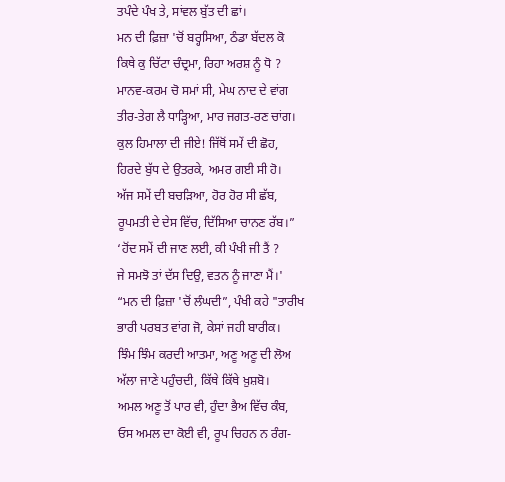ਤਪੰਦੇ ਪੰਖ ਤੇ, ਸਾਂਵਲ ਬੁੱਤ ਦੀ ਛਾਂ।
ਮਨ ਦੀ ਫ਼ਿਜ਼ਾ 'ਚੋਂ ਬਰ੍ਹਸਿਆ, ਠੰਡਾ ਬੱਦਲ ਕੋ
ਕਿਥੇ ਕੁ ਚਿੱਟਾ ਚੰਦ੍ਰਮਾ, ਰਿਹਾ ਅਰਸ਼ ਨੂੰ ਧੋ ?
ਮਾਨਵ-ਕਰਮ ਚੋ ਸਮਾਂ ਸੀ, ਮੇਘ ਨਾਦ ਦੇ ਵਾਂਗ
ਤੀਰ-ਤੇਗ ਲੈ ਧਾੜ੍ਹਿਆ, ਮਾਰ ਜਗਤ-ਰਣ ਚਾਂਗ।
ਕੁਲ ਹਿਮਾਲਾ ਦੀ ਜੀਏ! ਜਿੱਥੋਂ ਸਮੇਂ ਦੀ ਛੋਹ,
ਹਿਰਦੇ ਬੁੱਧ ਦੇ ਉਤਰਕੇ, ਅਮਰ ਗਈ ਸੀ ਹੋ।
ਅੱਜ ਸਮੇਂ ਦੀ ਬਚੜਿਆ, ਹੋਰ ਹੋਰ ਸੀ ਛੱਬ,
ਰੂਪਮਤੀ ਦੇ ਦੇਸ ਵਿੱਚ, ਦਿੱਸਿਆ ਚਾਨਣ ਰੱਬ।”
‘ਹੋਂਦ ਸਮੇਂ ਦੀ ਜਾਣ ਲਈ, ਕੀ ਪੰਖੀ ਜੀ ਤੈਂ ?
ਜੇ ਸਮਝੋ ਤਾਂ ਦੱਸ ਦਿਉ, ਵਤਨ ਨੂੰ ਜਾਣਾ ਮੈਂ।'
“ਮਨ ਦੀ ਫ਼ਿਜ਼ਾ 'ਚੋਂ ਲੰਘਦੀ”, ਪੰਖੀ ਕਹੇ "ਤਾਰੀਖ
ਭਾਰੀ ਪਰਬਤ ਵਾਂਗ ਜੋ, ਕੇਸਾਂ ਜਹੀ ਬਾਰੀਕ।
ਝਿੰਮ ਝਿੰਮ ਕਰਦੀ ਆਤਮਾ, ਅਣੂ ਅਣੂ ਦੀ ਲੋਅ
ਅੱਲਾ ਜਾਣੇ ਪਹੁੰਚਦੀ, ਕਿੱਥੇ ਕਿੱਥੇ ਖ਼ੁਸ਼ਬੋ।
ਅਮਲ ਅਣੂ ਤੋਂ ਪਾਰ ਵੀ, ਹੁੰਦਾ ਭੈਅ ਵਿੱਚ ਕੰਬ,
ਓਸ ਅਮਲ ਦਾ ਕੋਈ ਵੀ, ਰੂਪ ਚਿਹਨ ਨ ਰੰਗ-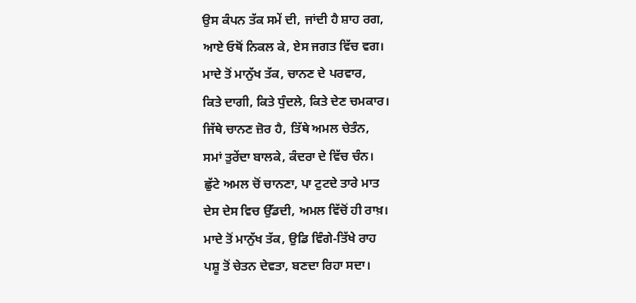ਉਸ ਕੰਪਨ ਤੱਕ ਸਮੇਂ ਦੀ, ਜਾਂਦੀ ਹੈ ਸ਼ਾਹ ਰਗ,
ਆਏ ਓਥੋਂ ਨਿਕਲ ਕੇ, ਏਸ ਜਗਤ ਵਿੱਚ ਵਗ।
ਮਾਦੇ ਤੋਂ ਮਾਨੁੱਖ ਤੱਕ, ਚਾਨਣ ਦੇ ਪਰਵਾਰ,
ਕਿਤੇ ਦਾਗੀ, ਕਿਤੇ ਧੁੰਦਲੇ, ਕਿਤੇ ਦੇਣ ਚਮਕਾਰ।
ਜਿੱਥੇ ਚਾਨਣ ਜ਼ੋਰ ਹੈ, ਤਿੱਥੇ ਅਮਲ ਚੇਤੰਨ,
ਸਮਾਂ ਤੁਰੇਂਦਾ ਬਾਲਕੇ, ਕੰਦਰਾ ਦੇ ਵਿੱਚ ਚੰਨ।
ਛੁੱਟੇ ਅਮਲ ਚੋਂ ਚਾਨਣਾ, ਪਾ ਟੁਟਦੇ ਤਾਰੇ ਮਾਤ
ਦੇਸ ਦੇਸ ਵਿਚ ਉੱਡਦੀ, ਅਮਲ ਵਿੱਚੋਂ ਹੀ ਰਾਖ਼।
ਮਾਦੇ ਤੋਂ ਮਾਨੁੱਖ ਤੱਕ, ਉਡਿ ਵਿੰਗੇ-ਤਿੱਖੇ ਰਾਹ
ਪਸ਼ੂ ਤੋਂ ਚੇਤਨ ਦੇਵਤਾ, ਬਣਦਾ ਰਿਹਾ ਸਦਾ।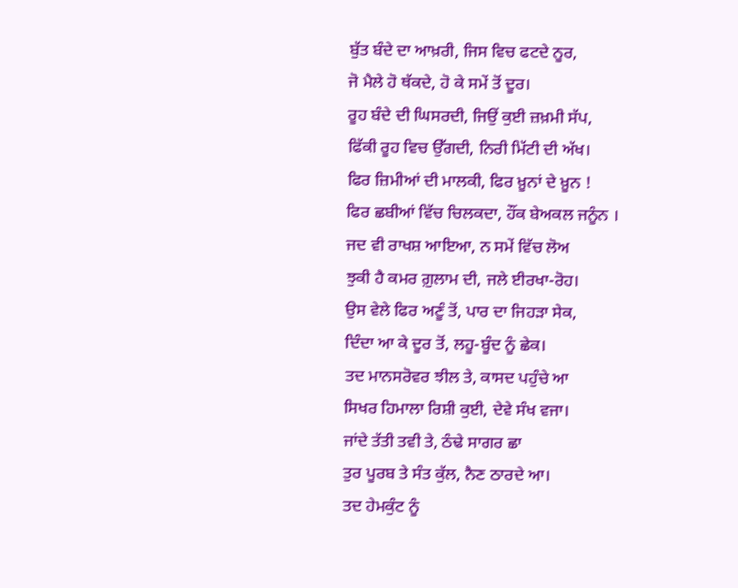ਬੁੱਤ ਬੰਦੇ ਦਾ ਆਖ਼ਰੀ, ਜਿਸ ਵਿਚ ਫਟਦੇ ਨੂਰ,
ਜੋ ਮੈਲੇ ਹੋ ਥੱਕਦੇ, ਹੋ ਕੇ ਸਮੇਂ ਤੋਂ ਦੂਰ।
ਰੂਹ ਬੰਦੇ ਦੀ ਘਿਸਰਦੀ, ਜਿਉਂ ਕੁਈ ਜ਼ਖ਼ਮੀ ਸੱਪ,
ਫਿੱਕੀ ਰੂਹ ਵਿਚ ਉੱਗਦੀ, ਨਿਰੀ ਮਿੱਟੀ ਦੀ ਅੱਖ।
ਫਿਰ ਜ਼ਿਮੀਆਂ ਦੀ ਮਾਲਕੀ, ਫਿਰ ਖ਼ੂਨਾਂ ਦੇ ਖ਼ੂਨ !
ਫਿਰ ਛਬੀਆਂ ਵਿੱਚ ਚਿਲਕਦਾ, ਹੌਂਕ ਬੇਅਕਲ ਜਨੂੰਨ ।
ਜਦ ਵੀ ਰਾਖਸ਼ ਆਇਆ, ਨ ਸਮੇਂ ਵਿੱਚ ਲੋਅ
ਝੁਕੀ ਹੈ ਕਮਰ ਗ਼ੁਲਾਮ ਦੀ, ਜਲੇ ਈਰਖਾ-ਰੋਹ।
ਉਸ ਵੇਲੇ ਫਿਰ ਅਣੂੰ ਤੋਂ, ਪਾਰ ਦਾ ਜਿਹੜਾ ਸੇਕ,
ਦਿੰਦਾ ਆ ਕੇ ਦੂਰ ਤੋਂ, ਲਹੂ-ਬੂੰਦ ਨੂੰ ਛੇਕ।
ਤਦ ਮਾਨਸਰੋਵਰ ਝੀਲ ਤੇ, ਕਾਸਦ ਪਹੁੰਚੇ ਆ
ਸਿਖਰ ਹਿਮਾਲਾ ਰਿਸ਼ੀ ਕੁਈ, ਦੇਵੇ ਸੰਖ ਵਜਾ।
ਜਾਂਦੇ ਤੱਤੀ ਤਵੀ ਤੇ, ਠੰਢੇ ਸਾਗਰ ਛਾ
ਤੁਰ ਪੂਰਬ ਤੇ ਸੰਤ ਕੁੱਲ, ਨੈਣ ਠਾਰਦੇ ਆ।
ਤਦ ਹੇਮਕੁੰਟ ਨੂੰ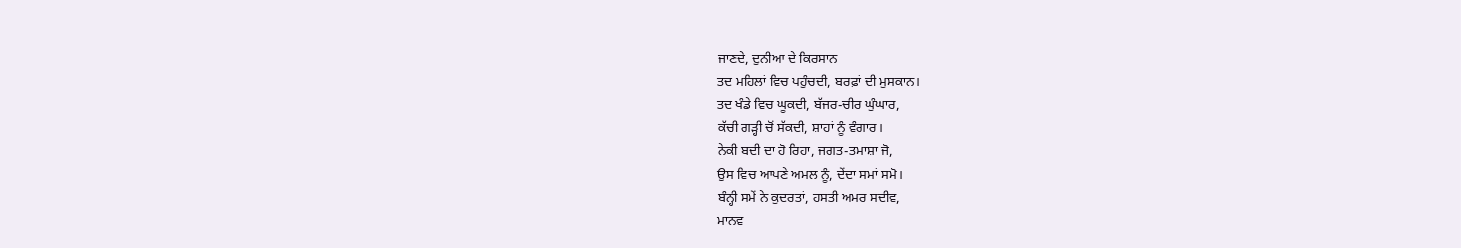ਜਾਣਦੇ, ਦੁਨੀਆ ਦੇ ਕਿਰਸਾਨ
ਤਦ ਮਹਿਲਾਂ ਵਿਚ ਪਹੁੰਚਦੀ, ਬਰਫ਼ਾਂ ਦੀ ਮੁਸਕਾਨ।
ਤਦ ਖੰਡੇ ਵਿਚ ਘੂਕਦੀ, ਬੱਜਰ-ਚੀਰ ਘੁੰਘਾਰ,
ਕੱਚੀ ਗੜ੍ਹੀ ਚੋਂ ਸੱਕਦੀ, ਸ਼ਾਹਾਂ ਨੂੰ ਵੰਗਾਰ।
ਨੇਕੀ ਬਦੀ ਦਾ ਹੋ ਰਿਹਾ, ਜਗਤ-ਤਮਾਸ਼ਾ ਜੋ,
ਉਸ ਵਿਚ ਆਪਣੇ ਅਮਲ ਨੂੰ, ਦੇਂਦਾ ਸਮਾਂ ਸਮੋ।
ਬੰਨ੍ਹੀ ਸਮੇਂ ਨੇ ਕੁਦਰਤਾਂ, ਹਸਤੀ ਅਮਰ ਸਦੀਵ,
ਮਾਨਵ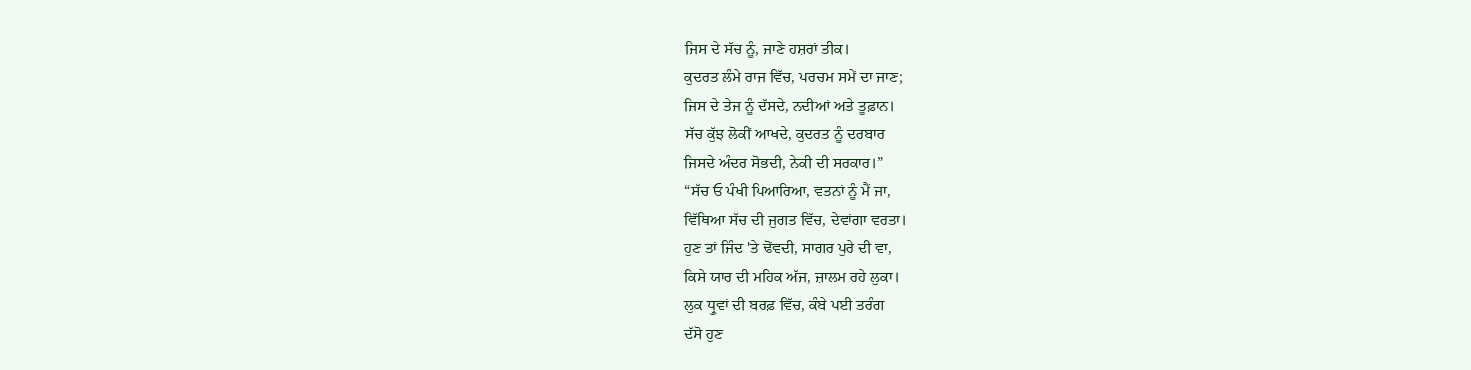ਜਿਸ ਦੇ ਸੱਚ ਨੂੰ, ਜਾਣੇ ਹਸ਼ਰਾਂ ਤੀਕ।
ਕੁਦਰਤ ਲੰਮੇ ਰਾਜ ਵਿੱਚ, ਪਰਚਮ ਸਮੇਂ ਦਾ ਜਾਣ;
ਜਿਸ ਦੇ ਤੇਜ ਨੂੰ ਦੱਸਦੇ, ਨਦੀਆਂ ਅਤੇ ਤੂਫ਼ਾਨ।
ਸੱਚ ਕੁੱਝ ਲੋਕੀਂ ਆਖਦੇ, ਕੁਦਰਤ ਨੂੰ ਦਰਬਾਰ
ਜਿਸਦੇ ਅੰਦਰ ਸੋਭਦੀ, ਨੇਕੀ ਦੀ ਸਰਕਾਰ।”
“ਸੱਚ ਓ ਪੰਖੀ ਪਿਆਰਿਆ, ਵਤਨਾਂ ਨੂੰ ਮੈਂ ਜਾ,
ਵਿੱਥਿਆ ਸੱਚ ਦੀ ਜੁਗਤ ਵਿੱਚ, ਦੇਵਾਂਗਾ ਵਰਤਾ।
ਹੁਣ ਤਾਂ ਜਿੰਦ 'ਤੇ ਢੋਂਵਦੀ, ਸਾਗਰ ਪੁਰੇ ਦੀ ਵਾ,
ਕਿਸੇ ਯਾਰ ਦੀ ਮਹਿਕ ਅੱਜ, ਜ਼ਾਲਮ ਰਹੇ ਲੁਕਾ।
ਲੁਕ ਧ੍ਰੁਵਾਂ ਦੀ ਬਰਫ਼ ਵਿੱਚ, ਕੰਬੇ ਪਈ ਤਰੰਗ
ਦੱਸੋ ਹੁਣ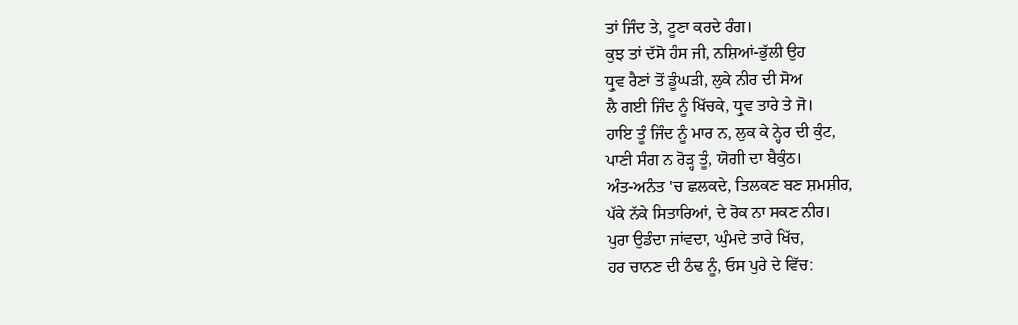ਤਾਂ ਜਿੰਦ ਤੇ, ਟੂਣਾ ਕਰਦੇ ਰੰਗ।
ਕੁਝ ਤਾਂ ਦੱਸੋ ਹੰਸ ਜੀ, ਨਸ਼ਿਆਂ-ਭੁੱਲੀ ਉਹ
ਧ੍ਰੁਵ ਰੈਣਾਂ ਤੋਂ ਡੂੰਘੜੀ, ਲੁਕੇ ਨੀਰ ਦੀ ਸੋਅ
ਲੈ ਗਈ ਜਿੰਦ ਨੂੰ ਖਿੱਚਕੇ, ਧ੍ਰੁਵ ਤਾਰੇ ਤੇ ਜੋ।
ਹਾਇ ਤੂੰ ਜਿੰਦ ਨੂੰ ਮਾਰ ਨ, ਲੁਕ ਕੇ ਨ੍ਹੇਰ ਦੀ ਕੁੰਟ,
ਪਾਣੀ ਸੰਗ ਨ ਰੋੜ੍ਹ ਤੂੰ, ਯੋਗੀ ਦਾ ਬੈਕੁੰਠ।
ਅੰਤ-ਅਨੰਤ 'ਚ ਛਲਕਦੇ, ਤਿਲਕਣ ਬਣ ਸ਼ਮਸ਼ੀਰ,
ਪੱਕੇ ਨੱਕੇ ਸਿਤਾਰਿਆਂ, ਦੇ ਰੋਕ ਨਾ ਸਕਣ ਨੀਰ।
ਪੁਰਾ ਉਡੰਦਾ ਜਾਂਵਦਾ, ਘੁੰਮਦੇ ਤਾਰੇ ਖਿੱਚ,
ਹਰ ਚਾਨਣ ਦੀ ਠੰਢ ਨੂੰ, ਓਸ ਪੁਰੇ ਦੇ ਵਿੱਚ: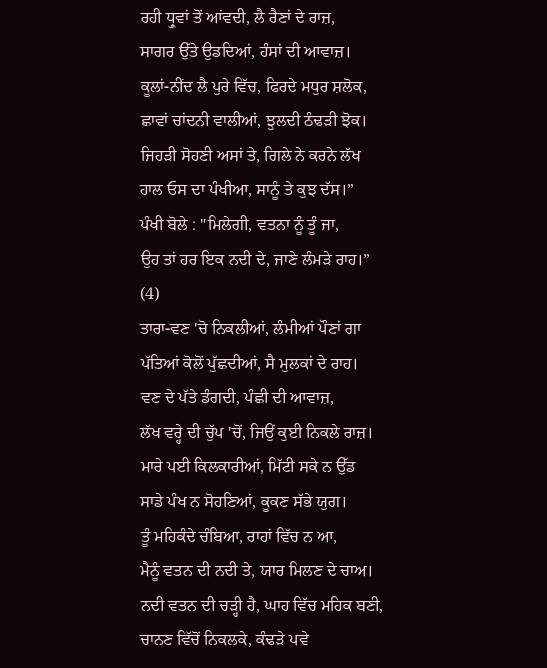ਰਹੀ ਧ੍ਰੁਵਾਂ ਤੋਂ ਆਂਵਦੀ, ਲੈ ਰੈਣਾਂ ਦੇ ਰਾਜ਼,
ਸਾਗਰ ਉੱਤੇ ਉਡਦਿਆਂ, ਹੰਸਾਂ ਦੀ ਆਵਾਜ਼।
ਕੂਲਾਂ-ਨੀਂਦ ਲੈ ਪੁਰੇ ਵਿੱਚ, ਫਿਰਦੇ ਮਧੁਰ ਸ਼ਲੋਕ,
ਛਾਵਾਂ ਚਾਂਦਨੀ ਵਾਲੀਆਂ, ਝੁਲਦੀ ਠੰਢੜੀ ਝੋਕ।
ਜਿਹੜੀ ਸੋਹਣੀ ਅਸਾਂ ਤੇ, ਗਿਲੇ ਨੇ ਕਰਨੇ ਲੱਖ
ਹਾਲ ਓਸ ਦਾ ਪੰਖੀਆ, ਸਾਨੂੰ ਤੇ ਕੁਝ ਦੱਸ।”
ਪੰਖੀ ਬੋਲੇ : "ਮਿਲੇਗੀ, ਵਤਨਾ ਨੂੰ ਤੂੰ ਜਾ,
ਉਹ ਤਾਂ ਹਰ ਇਕ ਨਦੀ ਦੇ, ਜਾਣੇ ਲੰਮੜੇ ਰਾਹ।”
(4)
ਤਾਰਾ-ਵਣ 'ਚੋ ਨਿਕਲੀਆਂ, ਲੰਮੀਆਂ ਪੌਣਾਂ ਗਾ
ਪੱਤਿਆਂ ਕੋਲੋਂ ਪੁੱਛਦੀਆਂ, ਸੈ ਮੁਲਕਾਂ ਦੇ ਰਾਹ।
ਵਣ ਦੇ ਪੱਤੇ ਡੰਗਦੀ, ਪੰਛੀ ਦੀ ਆਵਾਜ਼,
ਲੱਖ ਵਰ੍ਹੇ ਦੀ ਚੁੱਪ 'ਚੋਂ, ਜਿਉਂ ਕੁਈ ਨਿਕਲੇ ਰਾਜ਼।
ਮਾਰੇ ਪਈ ਕਿਲਕਾਰੀਆਂ, ਮਿੱਟੀ ਸਕੇ ਨ ਉੱਡ
ਸਾਡੇ ਪੰਖ ਨ ਸੋਹਣਿਆਂ, ਕੂਕਣ ਸੱਭੇ ਯੁਗ।
ਤੂੰ ਮਹਿਕੰਦੇ ਚੰਬਿਆ, ਰਾਹਾਂ ਵਿੱਚ ਨ ਆ,
ਮੈਨੂੰ ਵਤਨ ਦੀ ਨਦੀ ਤੇ, ਯਾਰ ਮਿਲਣ ਦੇ ਚਾਅ।
ਨਦੀ ਵਤਨ ਦੀ ਚੜ੍ਹੀ ਹੈ, ਘਾਹ ਵਿੱਚ ਮਹਿਕ ਬਣੀ,
ਚਾਨਣ ਵਿੱਚੋਂ ਨਿਕਲਕੇ, ਕੰਢੜੇ ਪਵੇ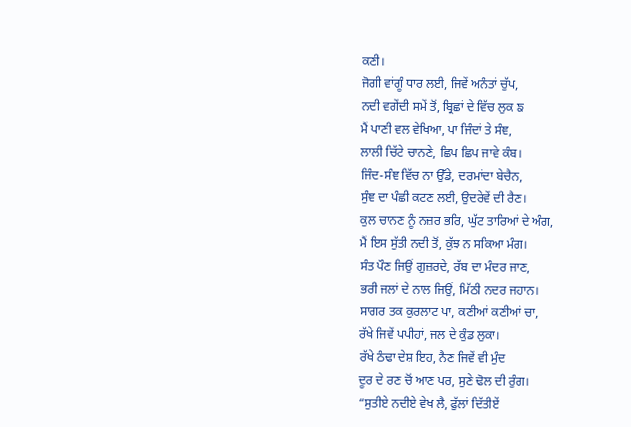ਕਣੀ।
ਜੋਗੀ ਵਾਂਗੂੰ ਧਾਰ ਲਈ, ਜਿਵੇਂ ਅਨੰਤਾਂ ਚੁੱਪ,
ਨਦੀ ਵਗੇਂਦੀ ਸਮੇਂ ਤੋਂ, ਬ੍ਰਿਛਾਂ ਦੇ ਵਿੱਚ ਲੁਕ ਙ
ਮੈਂ ਪਾਣੀ ਵਲ ਵੇਖਿਆ, ਪਾ ਜਿੰਦਾਂ ਤੇ ਸੰਞ,
ਲਾਲੀ ਚਿੱਟੇ ਚਾਨਣੇ, ਛਿਪ ਛਿਪ ਜਾਵੇ ਕੰਬ।
ਜਿੰਦ-ਸੰਞ ਵਿੱਚ ਨਾ ਉੱਡੇ, ਦਰਮਾਂਦਾ ਬੇਚੈਨ,
ਸੁੰਞ ਦਾ ਪੰਛੀ ਕਟਣ ਲਈ, ਉਦਰੇਵੇਂ ਦੀ ਰੈਣ।
ਕੁਲ ਚਾਨਣ ਨੂੰ ਨਜ਼ਰ ਭਰਿ, ਘੁੱਟ ਤਾਰਿਆਂ ਦੇ ਅੰਗ,
ਮੈਂ ਇਸ ਸੁੱਤੀ ਨਦੀ ਤੋਂ, ਕੁੱਝ ਨ ਸਕਿਆ ਮੰਗ।
ਸੰਤ ਪੌਣ ਜਿਉਂ ਗੁਜ਼ਰਦੇ, ਰੱਬ ਦਾ ਮੰਦਰ ਜਾਣ,
ਭਰੀ ਜਲਾਂ ਦੇ ਨਾਲ ਜਿਉਂ, ਮਿੱਠੀ ਨਦਰ ਜਹਾਨ।
ਸਾਗਰ ਤਕ ਕੁਰਲਾਟ ਪਾ, ਕਣੀਆਂ ਕਣੀਆਂ ਚਾ,
ਰੱਖੇ ਜਿਵੇਂ ਪਪੀਹਾਂ, ਜਲ ਦੇ ਕੁੰਡ ਲੁਕਾ।
ਰੱਖੇ ਠੰਢਾ ਦੇਸ਼ ਇਹ, ਨੈਣ ਜਿਵੇਂ ਵੀ ਮੁੰਦ
ਦੂਰ ਦੇ ਰਣ ਚੋਂ ਆਣ ਪਰ, ਸੁਣੇ ਢੋਲ ਦੀ ਰੁੰਗ।
“ਸੁਤੀਏ ਨਦੀਏ ਵੇਖ ਲੈ, ਫੁੱਲਾਂ ਦਿੱਤੀਏਂ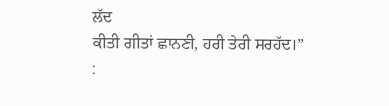ਲੱਦ
ਕੀਤੀ ਗੀਤਾਂ ਛਾਨਣੀ, ਹਰੀ ਤੇਰੀ ਸਰਹੱਦ।” :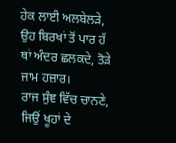ਹੇਕ ਲਾਈ ਅਲਬੇਲੜੇ, ਉਹ ਬਿਰਖਾਂ ਤੋਂ ਪਾਰ ਹੱ
ਥਾਂ ਅੰਦਰ ਛਲਕਦੇ, ਤੋੜੇ ਜਾਮ ਹਜ਼ਾਰ।
ਰਾਜ ਸੁੰਞ ਵਿੱਚ ਚਾਨਣੇ, ਜਿਉਂ ਖੂਹਾਂ ਦੇ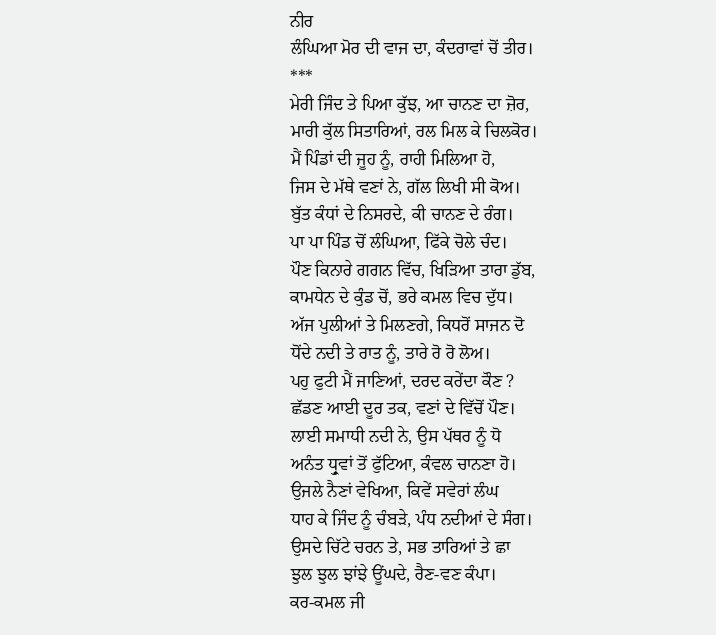ਨੀਰ
ਲੰਘਿਆ ਮੋਰ ਦੀ ਵਾਜ ਦਾ, ਕੰਦਰਾਵਾਂ ਚੋਂ ਤੀਰ।
***
ਮੇਰੀ ਜਿੰਦ ਤੇ ਪਿਆ ਕੁੱਝ, ਆ ਚਾਨਣ ਦਾ ਜ਼ੋਰ,
ਮਾਰੀ ਕੁੱਲ ਸਿਤਾਰਿਆਂ, ਰਲ ਮਿਲ ਕੇ ਚਿਲਕੋਰ।
ਮੈਂ ਪਿੰਡਾਂ ਦੀ ਜੂਹ ਨੂੰ, ਰਾਹੀ ਮਿਲਿਆ ਹੋ,
ਜਿਸ ਦੇ ਮੱਥੇ ਵਣਾਂ ਨੇ, ਗੱਲ ਲਿਖੀ ਸੀ ਕੋਅ।
ਬੁੱਤ ਕੰਧਾਂ ਦੇ ਨਿਸਰਦੇ, ਕੀ ਚਾਨਣ ਦੇ ਰੰਗ।
ਪਾ ਪਾ ਪਿੰਡ ਚੋਂ ਲੰਘਿਆ, ਫਿੱਕੇ ਚੋਲੇ ਚੰਦ।
ਪੌਣ ਕਿਨਾਰੇ ਗਗਨ ਵਿੱਚ, ਖਿੜਿਆ ਤਾਰਾ ਡੁੱਬ,
ਕਾਮਧੇਨ ਦੇ ਕੁੰਡ ਚੋਂ, ਭਰੇ ਕਮਲ ਵਿਚ ਦੁੱਧ।
ਅੱਜ ਪੁਲੀਆਂ ਤੇ ਮਿਲਣਗੇ, ਕਿਧਰੋਂ ਸਾਜਨ ਦੋ
ਧੋਂਦੇ ਨਦੀ ਤੇ ਰਾਤ ਨੂੰ, ਤਾਰੇ ਰੋ ਰੋ ਲੋਅ।
ਪਹੁ ਫੁਟੀ ਮੈਂ ਜਾਣਿਆਂ, ਦਰਦ ਕਰੇਂਦਾ ਕੌਣ ?
ਛੱਡਣ ਆਈ ਦੂਰ ਤਕ, ਵਣਾਂ ਦੇ ਵਿੱਚੋਂ ਪੌਣ।
ਲਾਈ ਸਮਾਧੀ ਨਦੀ ਨੇ, ਉਸ ਪੱਥਰ ਨੂੰ ਧੋ
ਅਨੰਤ ਧ੍ਰੁਵਾਂ ਤੋਂ ਫੁੱਟਿਆ, ਕੰਵਲ ਚਾਨਣਾ ਹੋ।
ਉਜਲੇ ਨੈਣਾਂ ਵੇਖਿਆ, ਕਿਵੇਂ ਸਵੇਰਾਂ ਲੰਘ
ਧਾਹ ਕੇ ਜਿੰਦ ਨੂੰ ਚੰਬੜੇ, ਪੰਧ ਨਦੀਆਂ ਦੇ ਸੰਗ।
ਉਸਦੇ ਚਿੱਟੇ ਚਰਨ ਤੇ, ਸਭ ਤਾਰਿਆਂ ਤੇ ਛਾ
ਝੁਲ ਝੁਲ ਝਾਂਝੇ ਊਂਘਦੇ, ਰੈਣ-ਵਣ ਕੰਪਾ।
ਕਰ-ਕਮਲ ਜੀ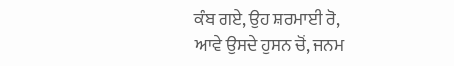ਕੰਬ ਗਏ, ਉਹ ਸ਼ਰਮਾਈ ਰੋ,
ਆਵੇ ਉਸਦੇ ਹੁਸਨ ਚੋਂ, ਜਨਮ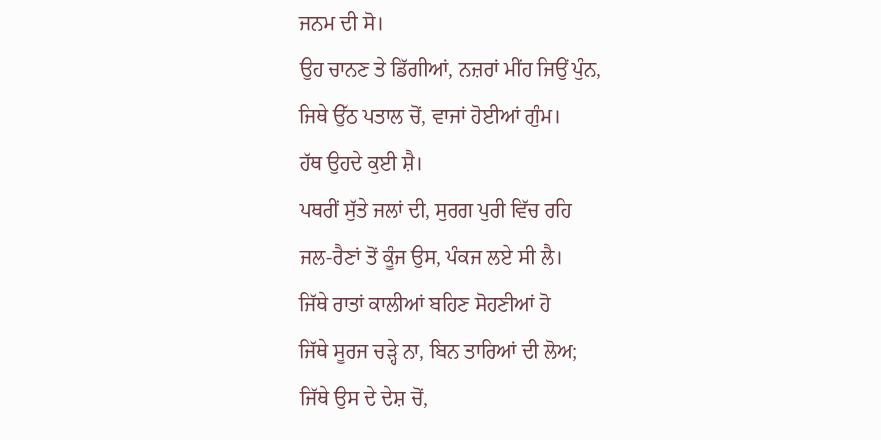ਜਨਮ ਦੀ ਸੋ।
ਉਹ ਚਾਨਣ ਤੇ ਡਿੱਗੀਆਂ, ਨਜ਼ਰਾਂ ਮੀਂਹ ਜਿਉਂ ਪੁੰਨ,
ਜਿਥੇ ਉੱਠ ਪਤਾਲ ਚੋਂ, ਵਾਜਾਂ ਹੋਈਆਂ ਗੁੰਮ।
ਹੱਥ ਉਹਦੇ ਕੁਈ ਸ਼ੈ।
ਪਥਰੀਂ ਸੁੱਤੇ ਜਲਾਂ ਦੀ, ਸੁਰਗ ਪੁਰੀ ਵਿੱਚ ਰਹਿ
ਜਲ-ਰੈਣਾਂ ਤੋਂ ਕੂੰਜ ਉਸ, ਪੰਕਜ ਲਏ ਸੀ ਲੈ।
ਜਿੱਥੇ ਰਾਤਾਂ ਕਾਲੀਆਂ ਬਹਿਣ ਸੋਹਣੀਆਂ ਹੋ
ਜਿੱਥੇ ਸੂਰਜ ਚੜ੍ਹੇ ਨਾ, ਬਿਨ ਤਾਰਿਆਂ ਦੀ ਲੋਅ;
ਜਿੱਥੇ ਉਸ ਦੇ ਦੇਸ਼ ਚੋਂ,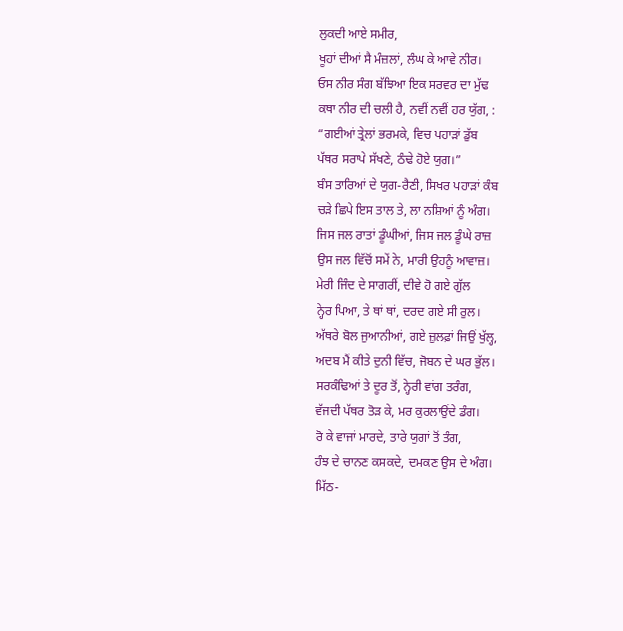ਲੁਕਦੀ ਆਏ ਸਮੀਰ,
ਖੂਹਾਂ ਦੀਆਂ ਸੈ ਮੰਜ਼ਲਾਂ, ਲੰਘ ਕੇ ਆਵੇ ਨੀਰ।
ਓਸ ਨੀਰ ਸੰਗ ਬੱਝਿਆ ਇਕ ਸਰਵਰ ਦਾ ਮੁੱਢ
ਕਥਾ ਨੀਰ ਦੀ ਚਲੀ ਹੈ, ਨਵੀਂ ਨਵੀਂ ਹਰ ਯੁੱਗ, :
“ਗਈਆਂ ਤ੍ਰੇਲਾਂ ਭਰਮਕੇ, ਵਿਚ ਪਹਾੜਾਂ ਡੁੱਬ
ਪੱਥਰ ਸਰਾਪੇ ਸੱਖਣੇ, ਠੰਢੇ ਹੋਏ ਯੁਗ।”
ਬੰਸ ਤਾਰਿਆਂ ਦੇ ਯੁਗ-ਰੈਣੀ, ਸਿਖਰ ਪਹਾੜਾਂ ਕੰਬ
ਚੜੇ ਛਿਪੇ ਇਸ ਤਾਲ ਤੇ, ਲਾ ਨਸ਼ਿਆਂ ਨੂੰ ਅੰਗ।
ਜਿਸ ਜਲ ਰਾਤਾਂ ਡੂੰਘੀਆਂ, ਜਿਸ ਜਲ ਡੂੰਘੇ ਰਾਜ਼
ਉਸ ਜਲ ਵਿੱਚੋਂ ਸਮੇਂ ਨੇ, ਮਾਰੀ ਉਹਨੂੰ ਆਵਾਜ਼।
ਮੇਰੀ ਜਿੰਦ ਦੇ ਸਾਗਰੀਂ, ਦੀਵੇ ਹੋ ਗਏ ਗੁੱਲ
ਨ੍ਹੇਰ ਪਿਆ, ਤੇ ਥਾਂ ਥਾਂ, ਦਰਦ ਗਏ ਸੀ ਰੁਲ।
ਅੱਥਰੇ ਬੋਲ ਜੁਆਨੀਆਂ, ਗਏ ਜ਼ੁਲਫ਼ਾਂ ਜਿਉਂ ਖੁੱਲ੍ਹ,
ਅਦਬ ਮੈਂ ਕੀਤੇ ਦੁਨੀ ਵਿੱਚ, ਜੋਬਨ ਦੇ ਘਰ ਭੁੱਲ।
ਸਰਕੰਢਿਆਂ ਤੇ ਦੂਰ ਤੋਂ, ਨ੍ਹੇਰੀ ਵਾਂਗ ਤਰੰਗ,
ਵੱਜਦੀ ਪੱਥਰ ਤੋੜ ਕੇ, ਮਰ ਕੁਰਲਾਉਂਦੇ ਡੰਗ।
ਰੋ ਕੇ ਵਾਜਾਂ ਮਾਰਦੇ, ਤਾਰੇ ਯੁਗਾਂ ਤੋਂ ਤੰਗ,
ਹੰਝ ਦੇ ਚਾਨਣ ਕਸਕਦੇ, ਦਮਕਣ ਉਸ ਦੇ ਅੰਗ।
ਮਿੱਠ-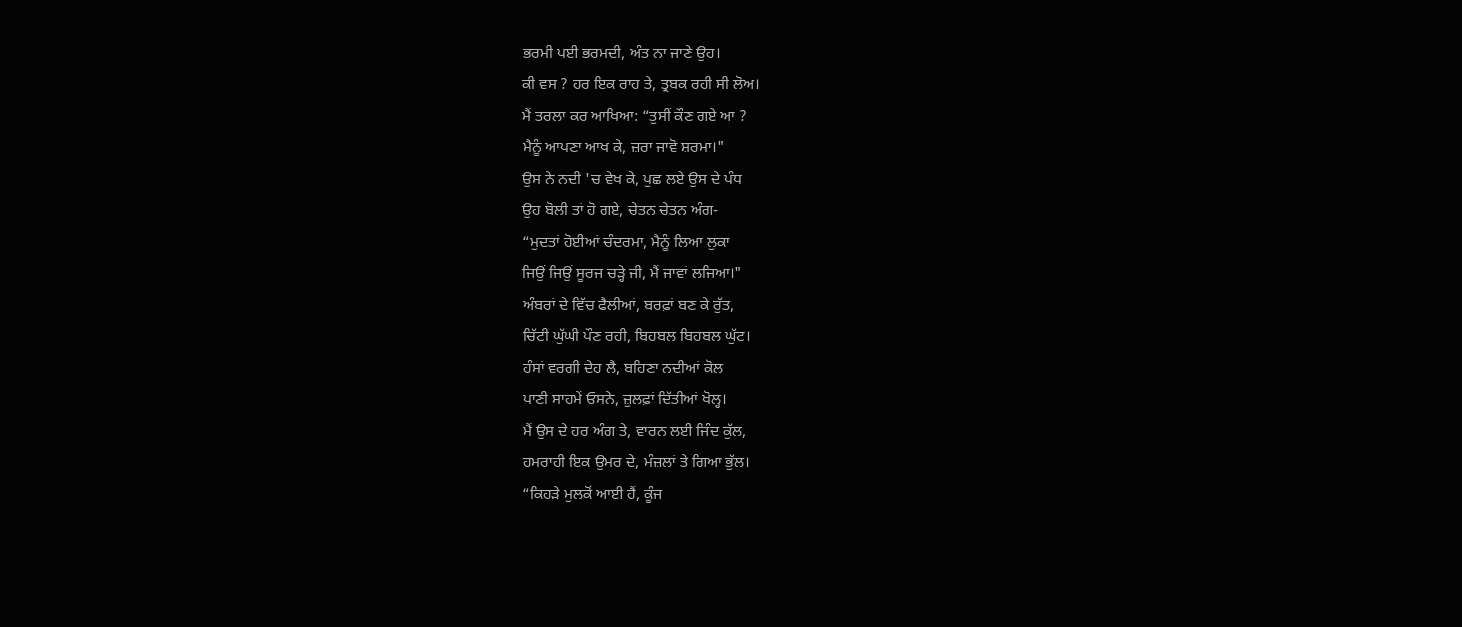ਭਰਮੀ ਪਈ ਭਰਮਦੀ, ਅੰਤ ਨਾ ਜਾਣੇ ਉਹ।
ਕੀ ਵਸ ? ਹਰ ਇਕ ਰਾਹ ਤੇ, ਤ੍ਰਬਕ ਰਹੀ ਸੀ ਲੋਅ।
ਮੈਂ ਤਰਲਾ ਕਰ ਆਖਿਆ: “ਤੁਸੀਂ ਕੌਣ ਗਏ ਆ ?
ਮੈਨੂੰ ਆਪਣਾ ਆਖ ਕੇ, ਜ਼ਰਾ ਜਾਵੋ ਸ਼ਰਮਾ।"
ਉਸ ਨੇ ਨਦੀ 'ਚ ਵੇਖ ਕੇ, ਪੁਛ ਲਏ ਉਸ ਦੇ ਪੰਧ
ਉਹ ਬੋਲੀ ਤਾਂ ਹੋ ਗਏ, ਚੇਤਨ ਚੇਤਨ ਅੰਗ-
“ਮੁਦਤਾਂ ਹੋਈਆਂ ਚੰਦਰਮਾ, ਮੈਨੂੰ ਲਿਆ ਲੁਕਾ
ਜਿਉਂ ਜਿਉਂ ਸੂਰਜ ਚੜ੍ਹੇ ਜੀ, ਮੈਂ ਜਾਵਾਂ ਲਜਿਆ।"
ਅੰਬਰਾਂ ਦੇ ਵਿੱਚ ਫੈਲੀਆਂ, ਬਰਫ਼ਾਂ ਬਣ ਕੇ ਰੁੱਤ,
ਚਿੱਟੀ ਘੁੱਘੀ ਪੌਣ ਰਹੀ, ਬਿਹਬਲ ਬਿਹਬਲ ਘੁੱਟ।
ਹੰਸਾਂ ਵਰਗੀ ਦੇਹ ਲੈ, ਬਹਿਣਾ ਨਦੀਆਂ ਕੋਲ
ਪਾਣੀ ਸਾਹਮੇਂ ਓਸਨੇ, ਜ਼ੁਲਫ਼ਾਂ ਦਿੱਤੀਆਂ ਖੋਲ੍ਹ।
ਮੈਂ ਉਸ ਦੇ ਹਰ ਅੰਗ ਤੇ, ਵਾਰਨ ਲਈ ਜਿੰਦ ਕੁੱਲ,
ਹਮਰਾਹੀ ਇਕ ਉਮਰ ਦੇ, ਮੰਜ਼ਲਾਂ ਤੇ ਗਿਆ ਭੁੱਲ।
“ਕਿਹੜੇ ਮੁਲਕੋਂ ਆਈ ਹੈਂ, ਕੂੰਜ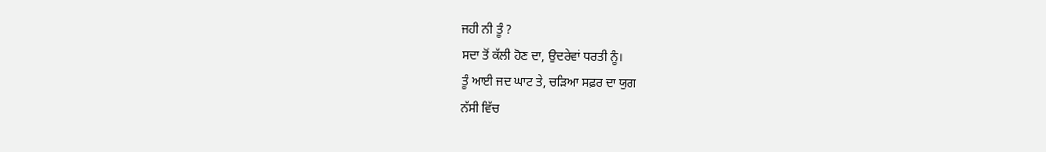ਜਹੀ ਨੀ ਤੂੰ ?
ਸਦਾ ਤੋਂ ਕੱਲੀ ਹੋਣ ਦਾ, ਉਦਰੇਵਾਂ ਧਰਤੀ ਨੂੰ।
ਤੂੰ ਆਈ ਜਦ ਘਾਟ ਤੇ, ਚੜਿਆ ਸਫ਼ਰ ਦਾ ਯੁਗ
ਨੱਸੀ ਵਿੱਚ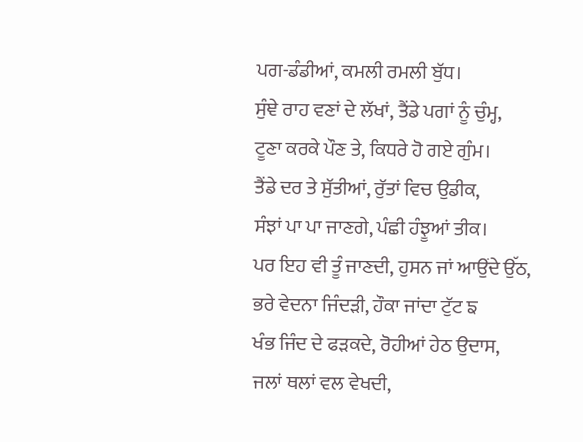ਪਗ-ਡੰਡੀਆਂ, ਕਮਲੀ ਰਮਲੀ ਬੁੱਧ।
ਸੁੰਞੇ ਰਾਹ ਵਣਾਂ ਦੇ ਲੱਖਾਂ, ਤੈਂਡੇ ਪਗਾਂ ਨੂੰ ਚੁੰਮ੍ਹ,
ਟੂਣਾ ਕਰਕੇ ਪੌਣ ਤੇ, ਕਿਧਰੇ ਹੋ ਗਏ ਗੁੰਮ।
ਤੈਂਡੇ ਦਰ ਤੇ ਸੁੱਤੀਆਂ, ਰੁੱਤਾਂ ਵਿਚ ਉਡੀਕ,
ਸੰਝਾਂ ਪਾ ਪਾ ਜਾਣਗੇ, ਪੰਛੀ ਹੰਝੂਆਂ ਤੀਕ।
ਪਰ ਇਹ ਵੀ ਤੂੰ ਜਾਣਦੀ, ਹੁਸਨ ਜਾਂ ਆਉਂਦੇ ਉੱਠ,
ਭਰੇ ਵੇਦਨਾ ਜਿੰਦੜੀ, ਹੌਕਾ ਜਾਂਦਾ ਟੁੱਟ ਙ
ਖੰਭ ਜਿੰਦ ਦੇ ਫੜਕਦੇ, ਰੋਹੀਆਂ ਹੇਠ ਉਦਾਸ,
ਜਲਾਂ ਥਲਾਂ ਵਲ ਵੇਖਦੀ,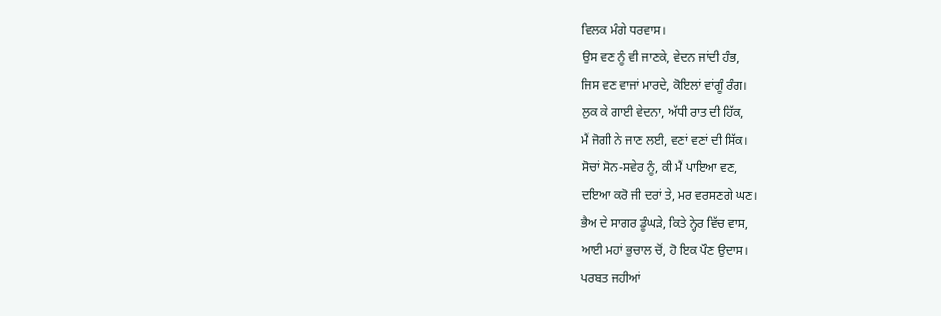ਵਿਲਕ ਮੰਗੇ ਧਰਵਾਸ।
ਉਸ ਵਣ ਨੂੰ ਵੀ ਜਾਣਕੇ, ਵੇਦਨ ਜਾਂਦੀ ਹੰਭ,
ਜਿਸ ਵਣ ਵਾਜਾਂ ਮਾਰਦੇ, ਕੋਇਲਾਂ ਵਾਂਗੂੰ ਰੰਗ।
ਲੁਕ ਕੇ ਗਾਈ ਵੇਦਨਾ, ਅੱਧੀ ਰਾਤ ਦੀ ਹਿੱਕ,
ਮੈਂ ਜੋਗੀ ਨੇ ਜਾਣ ਲਈ, ਵਣਾਂ ਵਣਾਂ ਦੀ ਸਿੱਕ।
ਸੋਚਾਂ ਸੋਨ-ਸਵੇਰ ਨੂੰ, ਕੀ ਮੈਂ ਪਾਇਆ ਵਣ,
ਦਇਆ ਕਰੋ ਜੀ ਦਰਾਂ ਤੇ, ਮਰ ਵਰਸਣਗੇ ਘਣ।
ਭੈਅ ਦੇ ਸਾਗਰ ਡੂੰਘੜੇ, ਕਿਤੇ ਨ੍ਹੇਰ ਵਿੱਚ ਵਾਸ,
ਆਈ ਮਹਾਂ ਭੁਚਾਲ ਚੋਂ, ਹੋ ਇਕ ਪੌਣ ਉਦਾਸ।
ਪਰਬਤ ਜਹੀਆਂ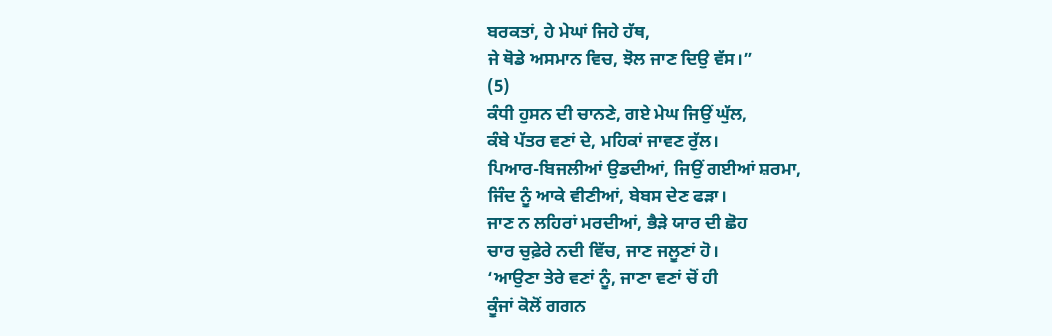ਬਰਕਤਾਂ, ਹੇ ਮੇਘਾਂ ਜਿਹੇ ਹੱਥ,
ਜੇ ਥੋਡੇ ਅਸਮਾਨ ਵਿਚ, ਝੋਲ ਜਾਣ ਦਿਉ ਵੱਸ।”
(5)
ਕੰਧੀ ਹੁਸਨ ਦੀ ਚਾਨਣੇ, ਗਏ ਮੇਘ ਜਿਉਂ ਘੁੱਲ,
ਕੰਬੇ ਪੱਤਰ ਵਣਾਂ ਦੇ, ਮਹਿਕਾਂ ਜਾਵਣ ਰੁੱਲ।
ਪਿਆਰ-ਬਿਜਲੀਆਂ ਉਡਦੀਆਂ, ਜਿਉਂ ਗਈਆਂ ਸ਼ਰਮਾ,
ਜਿੰਦ ਨੂੰ ਆਕੇ ਵੀਣੀਆਂ, ਬੇਬਸ ਦੇਣ ਫੜਾ।
ਜਾਣ ਨ ਲਹਿਰਾਂ ਮਰਦੀਆਂ, ਭੈੜੇ ਯਾਰ ਦੀ ਛੋਹ
ਚਾਰ ਚੁਫ਼ੇਰੇ ਨਦੀ ਵਿੱਚ, ਜਾਣ ਜਲੂਣਾਂ ਹੋ।
‘ਆਉਣਾ ਤੇਰੇ ਵਣਾਂ ਨੂੰ, ਜਾਣਾ ਵਣਾਂ ਚੋਂ ਹੀ
ਕੂੰਜਾਂ ਕੋਲੋਂ ਗਗਨ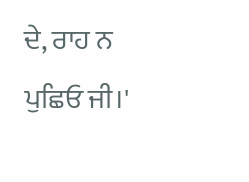ਦੇ, ਰਾਹ ਨ ਪੁਛਿਓ ਜੀ।'